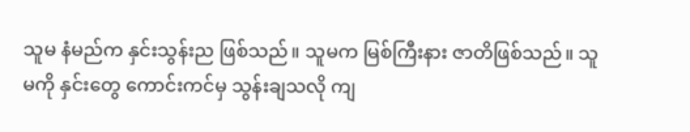သူမ နံမည်က နှင်းသွန်းည ဖြစ်သည်။ သူမက မြစ်ကြီးနား ဇာတိဖြစ်သည်။ သူမကို နှင်းတွေ ကောင်းကင်မှ သွန်းချသလို ကျ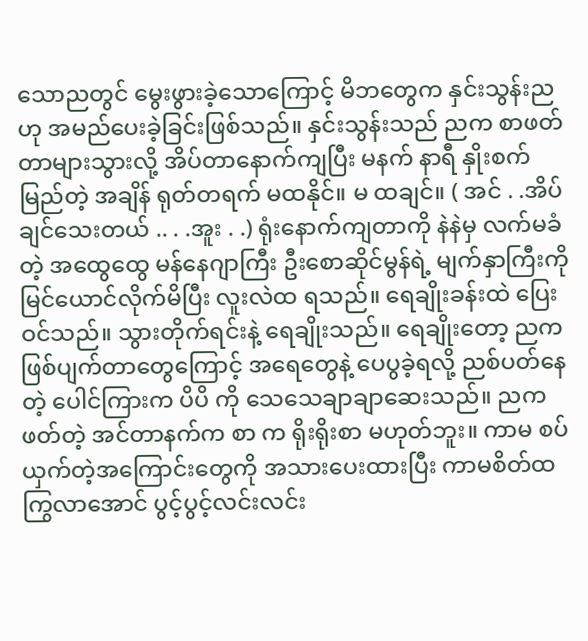သောညတွင် မွေးဖွားခဲ့သောကြောင့် မိဘတွေက နှင်းသွန်းညဟု အမည်ပေးခဲ့ခြင်းဖြစ်သည်။ နှင်းသွန်းသည် ညက စာဖတ်တာများသွားလို့ အိပ်တာနောက်ကျပြီး မနက် နာရီ နှိုးစက် မြည်တဲ့ အချိန် ရုတ်တရက် မထနိုင်။ မ ထချင်။ ( အင် . .အိပ်ချင်သေးတယ် .. . .အူး . .) ရုံးနောက်ကျတာကို နဲနဲမှ လက်မခံတဲ့ အထွေထွေ မန်နေဂျာကြီး ဦးစောဆိုင်မွန်ရဲ့ မျက်နှာကြီးကို မြင်ယောင်လိုက်မိပြီး လူးလဲထ ရသည်။ ရေချိုးခန်းထဲ ပြေးဝင်သည်။ သွားတိုက်ရင်းနဲ့ ရေချိုးသည်။ ရေချိုးတော့ ညက ဖြစ်ပျက်တာတွေကြောင့် အရေတွေနဲ့ ပေပွခဲ့ရလို့ ညစ်ပတ်နေတဲ့ ပေါင်ကြားက ပိပိ ကို သေသေချာချာဆေးသည်။ ညက ဖတ်တဲ့ အင်တာနက်က စာ က ရိုးရိုးစာ မဟုတ်ဘူး။ ကာမ စပ်ယှက်တဲ့အကြောင်းတွေကို အသားပေးထားပြီး ကာမစိတ်ထကြွလာအောင် ပွင့်ပွင့်လင်းလင်း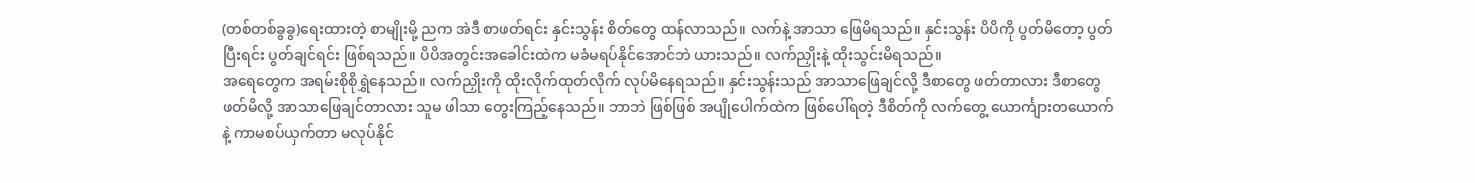(တစ်တစ်ခွခွ)ရေးထားတဲ့ စာမျိုးမို့ ညက အဲဒီ စာဖတ်ရင်း နှင်းသွန်း စိတ်တွေ ထန်လာသည်။ လက်နဲ့ အာသာ ဖြေမိရသည်။ နှင်းသွန်း ပိပိကို ပွတ်မိတော့ ပွတ်ပြီးရင်း ပွတ်ချင်ရင်း ဖြစ်ရသည်။ ပိပိအတွင်းအခေါင်းထဲက မခံမရပ်နိုင်အောင်ဘဲ ယားသည်။ လက်ညှိုးနဲ့ ထိုးသွင်းမိရသည်။
အရေတွေက အရမ်းစိုစိုရွှဲနေသည်။ လက်ညှိုးကို ထိုးလိုက်ထုတ်လိုက် လုပ်မိနေရသည်။ နှင်းသွန်းသည် အာသာဖြေချင်လို့ ဒီစာတွေ ဖတ်တာလား ဒီစာတွေ ဖတ်မိလို့ အာသာဖြေချင်တာလား သူမ ဖါသာ တွေးကြည့်နေသည်။ ဘာဘဲ ဖြစ်ဖြစ် အပျိုပေါက်ထဲက ဖြစ်ပေါ်ရတဲ့ ဒီစိတ်ကို လက်တွေ့ ယောင်္ကျားတယောက်နဲ့ ကာမစပ်ယှက်တာ မလုပ်နိုင်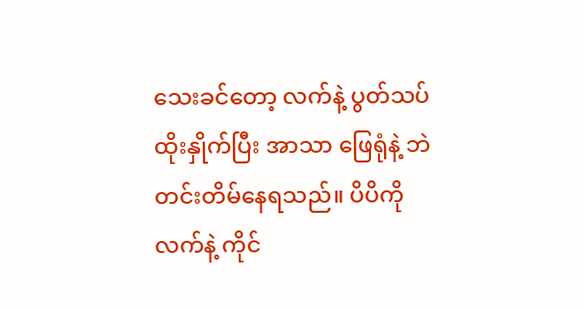သေးခင်တော့ လက်နဲ့ ပွတ်သပ် ထိုးနှိုက်ပြီး အာသာ ဖြေရုံနဲ့ ဘဲ တင်းတိမ်နေရသည်။ ပိပိကို လက်နဲ့ ကိုင်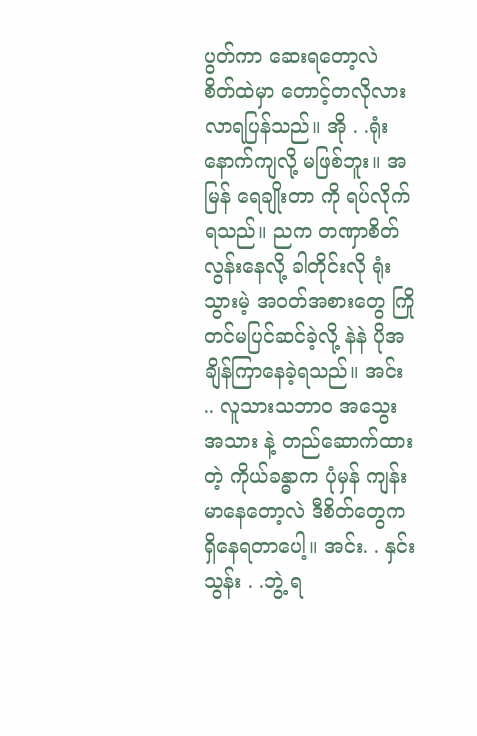ပွတ်ကာ ဆေးရတော့လဲ စိတ်ထဲမှာ တောင့်တလိုလား လာရပြန်သည်။ အို . .ရုံးနောက်ကျလို့ မဖြစ်ဘူး။ အမြန် ရေချိုးတာ ကို ရပ်လိုက်ရသည်။ ညက တဏှာစိတ်လွန်းနေလို့ ခါတိုင်းလို ရုံးသွားမဲ့ အဝတ်အစားတွေ ကြိုတင်မပြင်ဆင်ခဲ့လို့ နဲနဲ ပိုအချိန်ကြာနေခဲ့ရသည်။ အင်း .. လူသားသဘာ၀ အသွေးအသား နဲ့ တည်ဆောက်ထားတဲ့ ကိုယ်ခန္ဓာက ပုံမှန် ကျန်းမာနေတော့လဲ ဒီစိတ်တွေက ရှိနေရတာပေါ့။ အင်း. . နှင်းသွန်း . .ဘွဲ့ ရ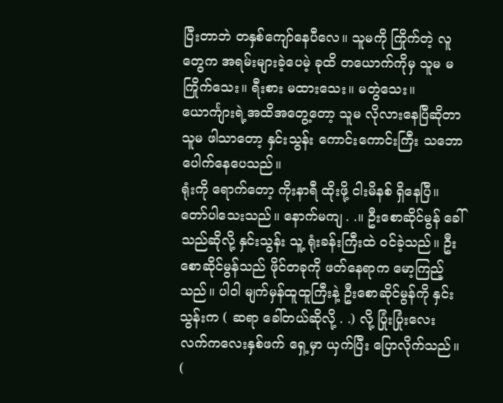ပြီးတာဘဲ တနှစ်ကျော်နေပီလေ။ သူမကို ကြိုက်တဲ့ လူတွေက အရမ်းများခဲ့ပေမဲ့ ခုထိ တယောက်ကိုမှ သူမ မကြိုက်သေး။ ရီးစား မထားသေး။ မတွဲသေး။ ယောင်္ကျားရဲ့အထိအတွေ့တော့ သူမ လိုလားနေပြီဆိုတာ သူမ ဖါသာတော့ နှင်းသွန်း ကောင်းကောင်းကြီး သဘောပေါက်နေပေသည်။
ရုံးကို ရောက်တော့ ကိုးနာရီ ထိုးဖို့ ငါးမိနစ် ရှိနေပြီ။ တော်ပါသေးသည်။ နောက်မကျ . .။ ဦးစောဆိုင်မွန် ခေါ်သည်ဆိုလို့ နှင်းသွန်း သူ့ ရုံးခန်းကြီးထဲ ဝင်ခဲ့သည်။ ဦးစောဆိုင်မွန်သည် ဖိုင်တခုကို ဖတ်နေရာက မော့ကြည့်သည်။ ပါဝါ မျက်မှန်ထူထူကြီးနဲ့ ဦးစောဆိုင်မွန်ကို နှင်းသွန်းက ( ဆရာ ခေါ်တယ်ဆိုလို့ . .) လို့ ပြုံးပြုံးလေး လက်ကလေးနှစ်ဖက် ရှေ့မှာ ယှက်ပြီး ပြောလိုက်သည်။ (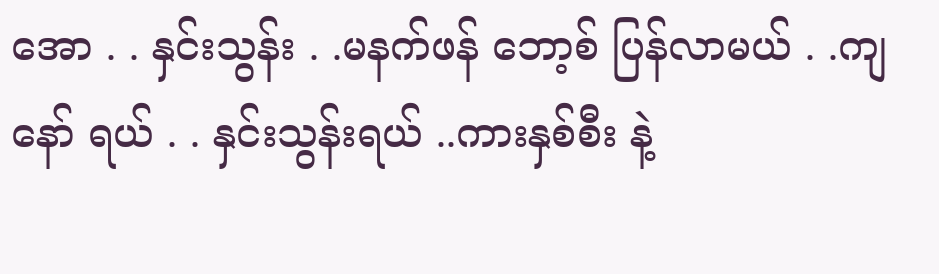အော . . နှင်းသွန်း . .မနက်ဖန် ဘော့စ် ပြန်လာမယ် . .ကျနော် ရယ် . . နှင်းသွန်းရယ် ..ကားနှစ်စီး နဲ့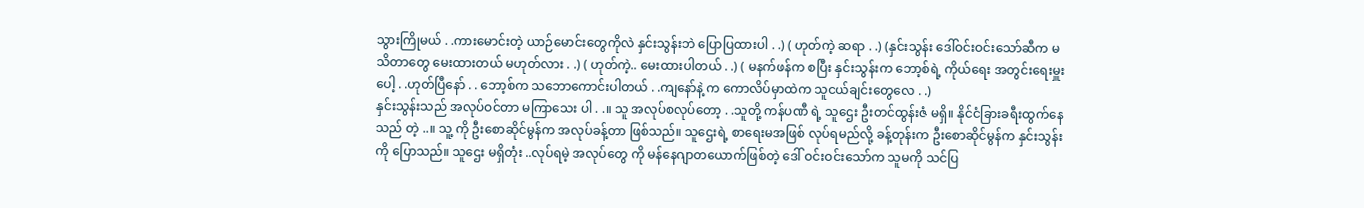သွားကြိုမယ် . .ကားမောင်းတဲ့ ယာဉ်မောင်းတွေကိုလဲ နှင်းသွန်းဘဲ ပြောပြထားပါ . .) ( ဟုတ်ကဲ့ ဆရာ . .) (နှင်းသွန်း ဒေါ်ဝင်းဝင်းသော်ဆီက မသိတာတွေ မေးထားတယ် မဟုတ်လား . .) ( ဟုတ်ကဲ့.. မေးထားပါတယ် . .) ( မနက်ဖန်က စပြီး နှင်းသွန်းက ဘော့စ်ရဲ့ ကိုယ်ရေး အတွင်းရေးမှူးပေါ့ . .ဟုတ်ပြီနော် . . ဘော့စ်က သဘောကောင်းပါတယ် . .ကျနော်နဲ့ က ကောလိပ်မှာထဲက သူငယ်ချင်းတွေလေ . .)
နှင်းသွန်းသည် အလုပ်ဝင်တာ မကြာသေး ပါ . .။ သူ အလုပ်စလုပ်တော့ . .သူတို့ ကန်ပဏီ ရဲ့ သူဌေး ဦးတင်ထွန်းဇံ မရှိ။ နိုင်ငံခြားခရီးထွက်နေ သည် တဲ့ ..။ သူ့ ကို ဦးစောဆိုင်မွန်က အလုပ်ခန့်တာ ဖြစ်သည်။ သူဌေးရဲ့ စာရေးမအဖြစ် လုပ်ရမည်လို့ ခန့်တုန်းက ဦးစောဆိုင်မွန်က နှင်းသွန်းကို ပြောသည်။ သူဌေး မရှိတုံး ..လုပ်ရမဲ့ အလုပ်တွေ ကို မန်နေဂျာတယောက်ဖြစ်တဲ့ ဒေါ် ဝင်းဝင်းသော်က သူမကို သင်ပြ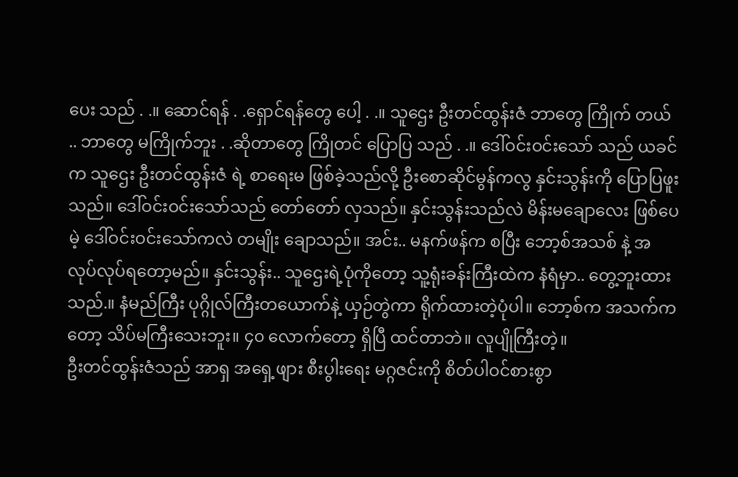ပေး သည် . .။ ဆောင်ရန် . .ရှောင်ရန်တွေ ပေါ့ . .။ သူဌေး ဦးတင်ထွန်းဇံ ဘာတွေ ကြိုက် တယ် .. ဘာတွေ မကြိုက်ဘူး . .ဆိုတာတွေ ကြိုတင် ပြောပြ သည် . .။ ဒေါ်ဝင်းဝင်းသော် သည် ယခင်က သူဌေး ဦးတင်ထွန်းဇံ ရဲ့ စာရေးမ ဖြစ်ခဲ့သည်လို့ ဦးစောဆိုင်မွန်ကလွ နှင်းသွန်းကို ပြောပြဖူးသည်။ ဒေါ်ဝင်းဝင်းသော်သည် တော်တော် လှသည်။ နှင်းသွန်းသည်လဲ မိန်းမချောလေး ဖြစ်ပေမဲ့ ဒေါ်ဝင်းဝင်းသော်ကလဲ တမျိုး ချောသည်။ အင်း.. မနက်ဖန်က စပြီး ဘော့စ်အသစ် နဲ့ အလုပ်လုပ်ရတော့မည်။ နှင်းသွန်း.. သူဌေးရဲ့ပုံကိုတော့ သူ့ရုံးခန်းကြီးထဲက နံရံမှာ.. တွေ့ဘူးထားသည်.။ နံမည်ကြီး ပုဂ္ဂိုလ်ကြီးတယောက်နဲ့ ယှဉ်တွဲကာ ရိုက်ထားတဲ့ပုံပါ။ ဘော့စ်က အသက်ကတော့ သိပ်မကြီးသေးဘူး။ ၄၀ လောက်တော့ ရှိပြီ ထင်တာဘဲ။ လူပျိုကြီးတဲ့။
ဦးတင်ထွန်းဇံသည် အာရှ အရှေ့ဖျား စီးပွါးရေး မဂ္ဂဇင်းကို စိတ်ပါဝင်စားစွာ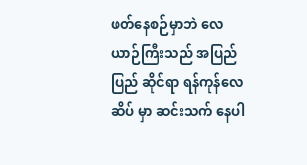ဖတ်နေစဉ်မှာဘဲ လေယာဉ်ကြီးသည် အပြည်ပြည် ဆိုင်ရာ ရန်ကုန်လေဆိပ် မှာ ဆင်းသက် နေပါ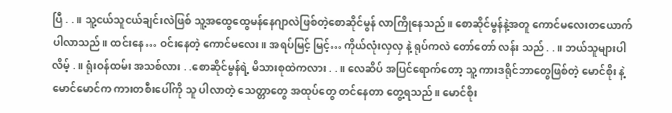ပြီ . .။ သူ့ငယ်သူငယ်ချင်းလဲဖြစ် သူ့အထွေထွေမန်နေဂျာလဲဖြစ်တဲ့စောဆိုင်မွန် လာကြိုနေသည်။ စောဆိုင်မွန်နဲ့အတူ ကောင်မလေးတယောက် ပါလာသည်။ ထင်းနေ… ဝင်းနေတဲ့ ကောင်မလေး။ အရပ်မြင့် မြင့်… ကိုယ်လုံးလှလှ နဲ့ ရုပ်ကလဲ တော်တော် လန်း သည် . .။ ဘယ်သူများပါလိမ့် . ။ ရုံးဝန်ထမ်း အသစ်လား . .စောဆိုင်မွန်ရဲ့ မိသားစုထဲကလား . .။ လေဆိပ် အပြင်ရောက်တော့ သူ့ ကားဒရိုင်ဘာတွေဖြစ်တဲ့ မောင်စိုး နဲ့ မောင်မောင်က ကားတစီးပေါ်ကို သူ ပါလာတဲ့ သေတ္တာတွေ အထုပ်တွေ တင်နေတာ တွေ့ရသည်။ မောင်စိုး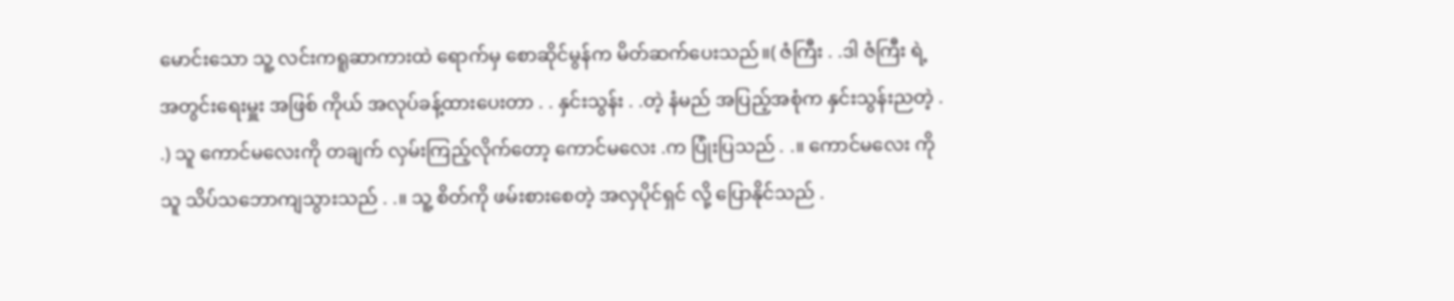မောင်းသော သူ့ လင်းကရူဆာကားထဲ ရောက်မှ စောဆိုင်မွန်က မိတ်ဆက်ပေးသည်။( ဇံကြီး . .ဒါ ဇံကြီး ရဲ့ အတွင်းရေးမှူး အဖြစ် ကိုယ် အလုပ်ခန့်ထားပေးတာ . . နှင်းသွန်း . .တဲ့ နံမည် အပြည့်အစုံက နှင်းသွန်းညတဲ့ . .) သူ ကောင်မလေးကို တချက် လှမ်းကြည့်လိုက်တော့ ကောင်မလေး .က ပြုံးပြသည် . .။ ကောင်မလေး ကို သူ သိပ်သဘောကျသွားသည် . .။ သူ့ စိတ်ကို ဖမ်းစားစေတဲ့ အလှပိုင်ရှင် လို့ ပြောနိုင်သည် .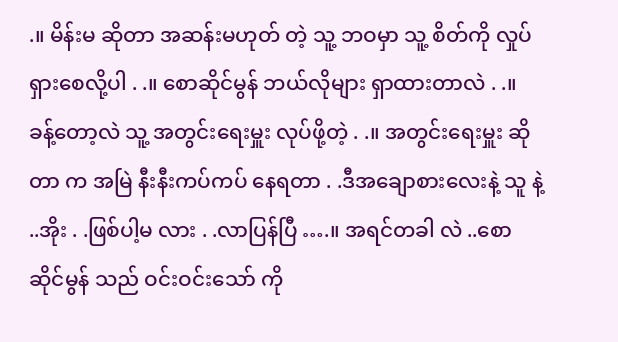.။ မိန်းမ ဆိုတာ အဆန်းမဟုတ် တဲ့ သူ့ ဘဝမှာ သူ့ စိတ်ကို လှုပ်ရှားစေလို့ပါ . .။ စောဆိုင်မွန် ဘယ်လိုများ ရှာထားတာလဲ . .။ ခန့်တော့လဲ သူ့ အတွင်းရေးမှူး လုပ်ဖို့တဲ့ . .။ အတွင်းရေးမှူး ဆိုတာ က အမြဲ နီးနီးကပ်ကပ် နေရတာ . .ဒီအချောစားလေးနဲ့ သူ နဲ့ ..အိုး . .ဖြစ်ပါ့မ လား . .လာပြန်ပြီ ….။ အရင်တခါ လဲ ..စောဆိုင်မွန် သည် ဝင်းဝင်းသော် ကို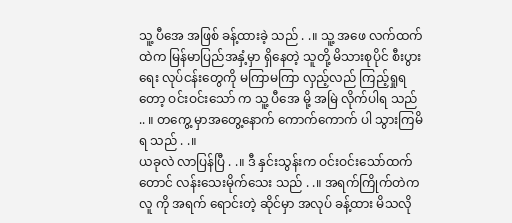သူ့ ပီအေ အဖြစ် ခန့်ထားခဲ့ သည် . .။ သူ့ အဖေ လက်ထက်ထဲက မြန်မာပြည်အနှံ့မှာ ရှိနေတဲ့ သူတို့ မိသားစုပိုင် စီးပွားရေး လုပ်ငန်းတွေကို မကြာမကြာ လှည့်လည် ကြည့်ရှုရ တော့ ဝင်းဝင်းသော် က သူ့ ပီအေ မို့ အမြဲ လိုက်ပါရ သည် .. ။ တကွေ့ မှာအတွေ့နောက် ကောက်ကောက် ပါ သွားကြမိရ သည် . .။
ယခုလဲ လာပြန်ပြီ . .။ ဒီ နှင်းသွန်းက ဝင်းဝင်းသော်ထက်တောင် လန်းသေးမိုက်သေး သည် . .။ အရက်ကြိုက်တဲက လူ ကို အရက် ရောင်းတဲ့ ဆိုင်မှာ အလုပ် ခန့်ထား မိသလို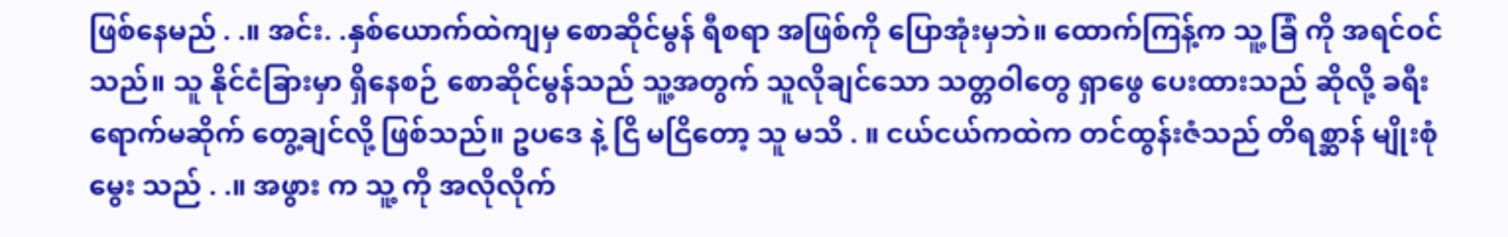ဖြစ်နေမည် . .။ အင်း. .နှစ်ယောက်ထဲကျမှ စောဆိုင်မွန် ရီစရာ အဖြစ်ကို ပြောအုံးမှဘဲ။ ထောက်ကြန့်က သူ့ ခြံ ကို အရင်ဝင်သည်။ သူ နိုင်ငံခြားမှာ ရှိနေစဉ် စောဆိုင်မွန်သည် သူ့အတွက် သူလိုချင်သော သတ္တဝါတွေ ရှာဖွေ ပေးထားသည် ဆိုလို့ ခရီးရောက်မဆိုက် တွေ့ချင်လို့ ဖြစ်သည်။ ဥပဒေ နဲ့ ငြိ မငြိတော့ သူ မသိ . ။ ငယ်ငယ်ကထဲက တင်ထွန်းဇံသည် တိရစ္ဆာန် မျိုးစုံ မွေး သည် . .။ အဖွား က သူ့ ကို အလိုလိုက်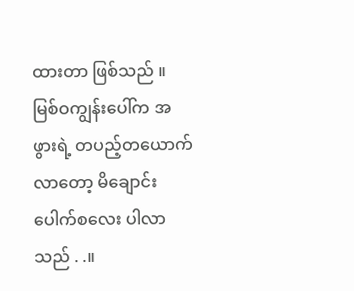ထားတာ ဖြစ်သည် ။ မြစ်ဝကျွန်းပေါ်က အဖွားရဲ့ တပည့်တယောက်လာတော့ မိချောင်းပေါက်စလေး ပါလာ သည် . .။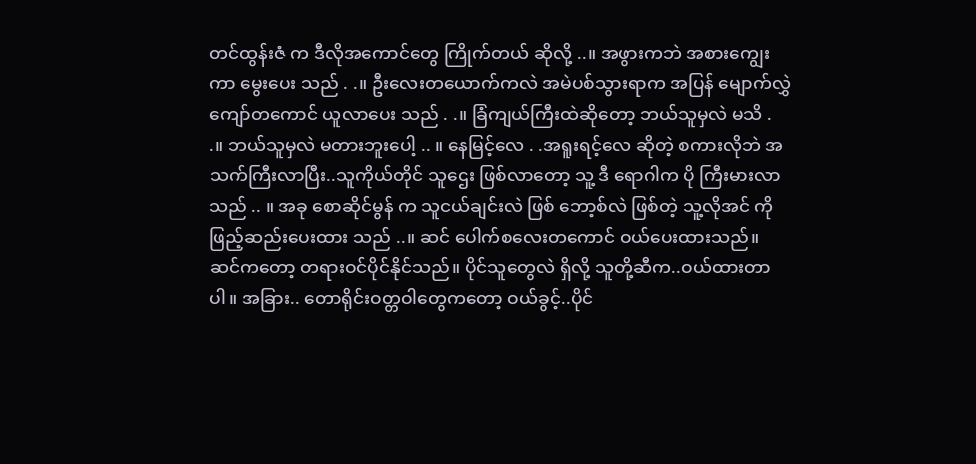တင်ထွန်းဇံ က ဒီလိုအကောင်တွေ ကြိုက်တယ် ဆိုလို့ ..။ အဖွားကဘဲ အစားကျွေး ကာ မွေးပေး သည် . .။ ဦးလေးတယောက်ကလဲ အမဲပစ်သွားရာက အပြန် မျောက်လွှဲကျော်တကောင် ယူလာပေး သည် . .။ ခြံကျယ်ကြီးထဲဆိုတော့ ဘယ်သူမှလဲ မသိ . .။ ဘယ်သူမှလဲ မတားဘူးပေါ့ .. ။ နေမြင့်လေ . .အရူးရင့်လေ ဆိုတဲ့ စကားလိုဘဲ အသက်ကြီးလာပြီး..သူကိုယ်တိုင် သူဌေး ဖြစ်လာတော့ သူ့ ဒီ ရောဂါက ပို ကြီးမားလာ သည် .. ။ အခု စောဆိုင်မွန် က သူငယ်ချင်းလဲ ဖြစ် ဘော့စ်လဲ ဖြစ်တဲ့ သူ့လိုအင် ကို ဖြည့်ဆည်းပေးထား သည် ..။ ဆင် ပေါက်စလေးတကောင် ဝယ်ပေးထားသည်။ ဆင်ကတော့ တရားဝင်ပိုင်နိုင်သည်။ ပိုင်သူတွေလဲ ရှိလို့ သူတို့ဆီက..ဝယ်ထားတာပါ။ အခြား.. တောရိုင်းဝတ္တဝါတွေကတော့ ဝယ်ခွင့်..ပိုင်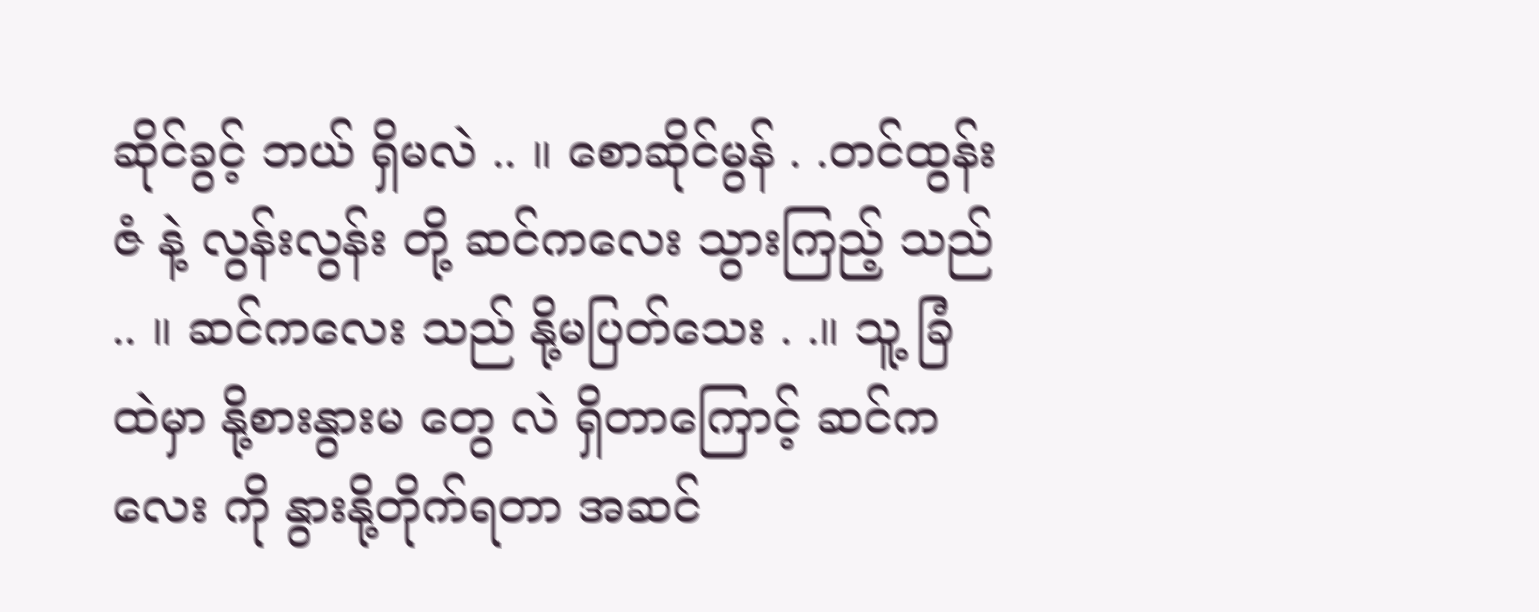ဆိုင်ခွင့် ဘယ် ရှိမလဲ .. ။ စောဆိုင်မွန် . .တင်ထွန်းဇံ နဲ့ လွန်းလွန်း တို့ ဆင်ကလေး သွားကြည့် သည် .. ။ ဆင်ကလေး သည် နို့မပြတ်သေး . .။ သူ့ ခြံထဲမှာ နို့စားနွားမ တွေ လဲ ရှိတာကြောင့် ဆင်ကလေး ကို နွားနို့တိုက်ရတာ အဆင်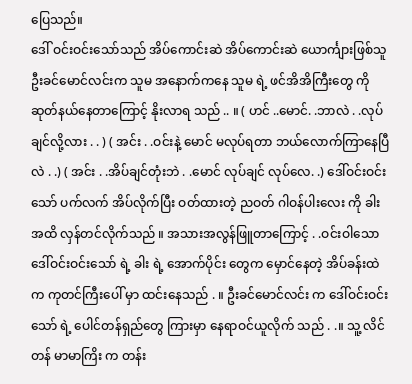ပြေသည်။
ဒေါ် ဝင်းဝင်းသော်သည် အိပ်ကောင်းဆဲ အိပ်ကောင်းဆဲ ယောင်္ကျားဖြစ်သူ ဦးခင်မောင်လင်းက သူမ အနောက်ကနေ သူမ ရဲ့ ဖင်အိအိကြီးတွေ ကို ဆုတ်နယ်နေတာကြောင့် နိုးလာရ သည် .. ။ ( ဟင် ..မောင်. .ဘာလဲ . .လုပ်ချင်လို့လား . . ) ( အင်း . .ဝင်းနဲ့ မောင် မလုပ်ရတာ ဘယ်လောက်ကြာနေပြီလဲ . .) ( အင်း . .အိပ်ချင်တုံးဘဲ . .မောင် လုပ်ချင် လုပ်လေ. .) ဒေါ်ဝင်းဝင်းသော် ပက်လက် အိပ်လိုက်ပြီး ဝတ်ထားတဲ့ ညဝတ် ဂါဝန်ပါးလေး ကို ခါးအထိ လှန်တင်လိုက်သည် ။ အသားအလွန်ဖြူတာကြောင့် . .ဝင်းဝါသော ဒေါ်ဝင်းဝင်းသော် ရဲ့ ခါး ရဲ့ အောက်ပိုင်း တွေက မှောင်နေတဲ့ အိပ်ခန်းထဲက ကုတင်ကြီးပေါ် မှာ ထင်းနေသည် . ။ ဦးခင်မောင်လင်း က ဒေါ်ဝင်းဝင်းသော် ရဲ့ ပေါင်တန်ရှည်တွေ ကြားမှာ နေရာဝင်ယူလိုက် သည် . .။ သူ့ လိင်တန် မာမာကြိး က တန်း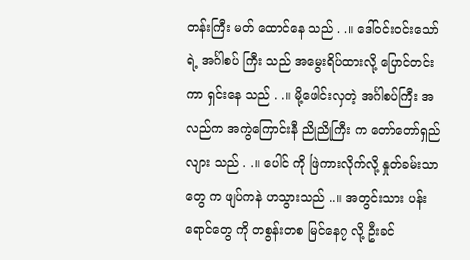တန်းကြီး မတ် ထောင်နေ သည် . .။ ဒေါ်ဝင်းဝင်းသော် ရဲ့ အင်္ဂါစပ် ကြီး သည် အမွေးရိပ်ထားလို့ ပြောင်တင်း ကာ ရှင်းနေ သည် . .။ မို့ဖေါင်းလှတဲ့ အင်္ဂါစပ်ကြီး အလည်က အကွဲကြောင်းနီ ညိုညိုကြီး က တော်တော်ရှည်လျား သည် . .။ ပေါင် ကို ဖြဲကားလိုက်လို့ နှုတ်ခမ်းသာ တွေ က ဖျပ်ကနဲ ဟသွားသည် ..။ အတွင်းသား ပန်းရောင်တွေ ကို တစွန်းတစ မြင်နေ၇ လို့ ဦးခင်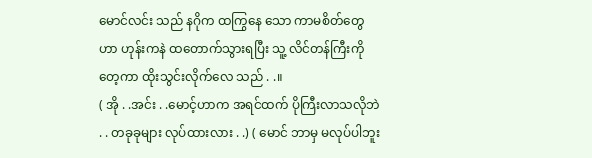မောင်လင်း သည် နဂိုက ထကြွနေ သော ကာမစိတ်တွေဟာ ဟုန်းကနဲ ထတောက်သွားရပြီး သူ့ လိင်တန်ကြီးကို တေ့ကာ ထိုးသွင်းလိုက်လေ သည် . .။
( အို . .အင်း . .မောင့်ဟာက အရင်ထက် ပိုကြီးလာသလိုဘဲ . . တခုခုများ လုပ်ထားလား . .) ( မောင် ဘာမှ မလုပ်ပါဘူး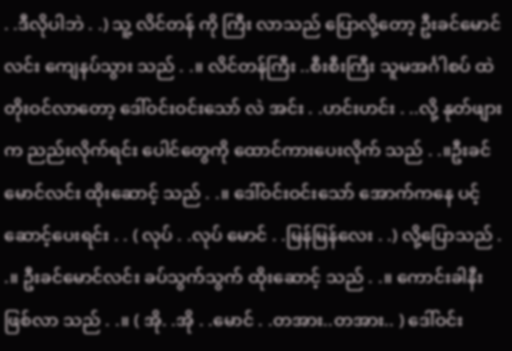. .ဒီလိုပါဘဲ . .) သူ့ လိင်တန် ကို ကြီး လာသည် ပြောလို့တော့ ဦးခင်မောင် လင်း ကျေနပ်သွား သည် . .။ လိင်တန်ကြီး ..စီးစီးကြီး သူမအင်္ဂါစပ် ထဲ တိုးဝင်လာတော့ ဒေါ်ဝင်းဝင်းသော် လဲ အင်း . .ဟင်းဟင်း . ..လို့ နုတ်ဖျား က ညည်းလိုက်ရင်း ပေါင်တွေကို ထောင်ကားပေးလိုက် သည် . .။ဦးခင်မောင်လင်း ထိုးဆောင့် သည် . .။ ဒေါ်ဝင်းဝင်းသော် အောက်ကနေ ပင့်ဆောင့်ပေးရင်း . . ( လုပ် . .လုပ် မောင် . .မြန်မြန်လေး . .) လို့ပြောသည် . .။ ဦးခင်မောင်လင်း ခပ်သွက်သွက် ထိုးဆောင့် သည် . .။ ကောင်းခါနီး ဖြစ်လာ သည် . .။ ( အို. .အို . .မောင် . .တအား..တအား.. ) ဒေါ်ဝင်း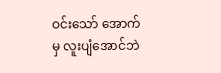ဝင်းသော် အောက်မှ လူးပျံအောင်ဘဲ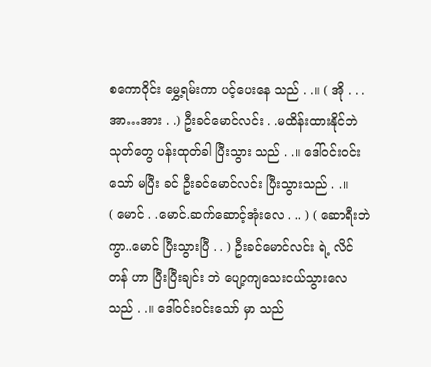စကောဝိုင်း မွှေ့ရမ်းကာ ပင့်ပေးနေ သည် . .။ ( အို . . .အာ…အား . .) ဦးခင်မောင်လင်း . .မထိန်းထားနိုင်ဘဲ သုတ်တွေ ပန်းထုတ်ခါ ပြီးသွား သည် . .။ ဒေါ်ဝင်းဝင်းသော် မပြီး ခင် ဦးခင်မောင်လင်း ပြီးသွားသည် . .။
( မောင် . .မောင်.ဆက်ဆောင့်အုံးလေ . .. ) ( ဆောရီးဘဲ ကွာ..မောင် ပြီးသွားပြီ . . ) ဦးခင်မောင်လင်း ရဲ့ လိင်တန် ဟာ ပြီးပြီးချင်း ဘဲ ပျော့ကျသေးငယ်သွားလေ သည် . .။ ဒေါ်ဝင်းဝင်းသော် မှာ သည်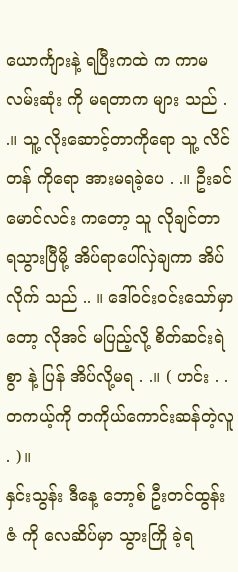ယောင်္ကျားနဲ့ ရပြီးကထဲ က ကာမ လမ်းဆုံး ကို မရတာက များ သည် . .။ သူ့ လိုးဆောင့်တာကိုရော သူ့ လိင်တန် ကိုရော အားမရခဲ့ပေ . .။ ဦးခင်မောင်လင်း ကတော့ သူ လိုချင်တာ ရသွားပြီမို့ အိပ်ရာပေါ်လှဲချကာ အိပ်လိုက် သည် .. ။ ဒေါ်ဝင်းဝင်းသော်မှာတော့ လိုအင် မပြည့်လို့ စိတ်ဆင်းရဲစွာ နဲ့ ပြန် အိပ်လို့မရ . .။ ( ဟင်း . .တကယ့်ကို တကိုယ်ကောင်းဆန်တဲ့လူ . )။
နှင်းသွန်း ဒီနေ့ ဘော့စ် ဦးတင်ထွန်းဇံ ကို လေဆိပ်မှာ သွားကြို ခဲ့ရ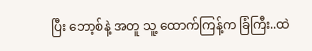ပြီး ဘော့စ်နဲ့ အတူ သူ့ ထောက်ကြန့်က ခြံကြီး..ထဲ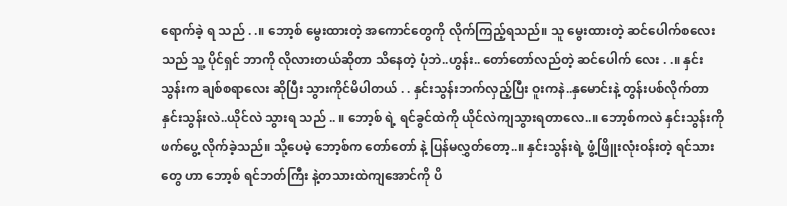ရောက်ခဲ့ ရ သည် . .။ ဘော့စ် မွေးထားတဲ့ အကောင်တွေကို လိုက်ကြည့်ရသည်။ သူ မွေးထားတဲ့ ဆင်ပေါက်စလေးသည် သူ့ ပိုင်ရှင် ဘာကို လိုလားတယ်ဆိုတာ သိနေတဲ့ ပုံဘဲ..ဟွန်း.. တော်တော်လည်တဲ့ ဆင်ပေါက် လေး . .။ နှင်းသွန်းက ချစ်စရာလေး ဆိုပြီး သွားကိုင်မိပါတယ် . . နှင်းသွန်းဘက်လှည့်ပြီး ဝူးကနဲ..နှမောင်းနဲ့ တွန်းပစ်လိုက်တာ နှင်းသွန်းလဲ..ယိုင်လဲ သွားရ သည် .. ။ ဘော့စ် ရဲ့ ရင်ခွင်ထဲကို ယိုင်လဲကျသွားရတာလေ..။ ဘော့စ်ကလဲ နှင်းသွန်းကို ဖက်ပွေ့ လိုက်ခဲ့သည်။ သို့ပေမဲ့ ဘော့စ်က တော်တော် နဲ့ ပြန်မလွှတ်တော့..။ နှင်းသွန်းရဲ့ ဖွံ့ဖြိူးလုံးဝန်းတဲ့ ရင်သားတွေ ဟာ ဘော့စ် ရင်ဘတ်ကြီး နဲ့တသားထဲကျအောင်ကို ပိ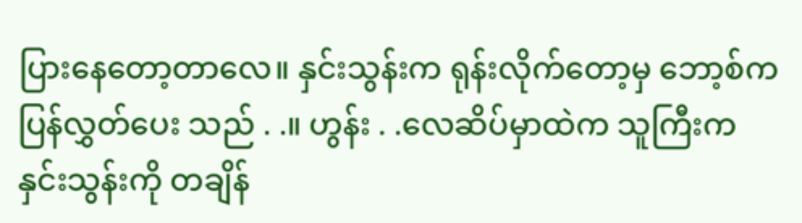ပြားနေတော့တာလေ။ နှင်းသွန်းက ရုန်းလိုက်တော့မှ ဘော့စ်က ပြန်လွှတ်ပေး သည် . .။ ဟွန်း . .လေဆိပ်မှာထဲက သူကြီးက နှင်းသွန်းကို တချိန်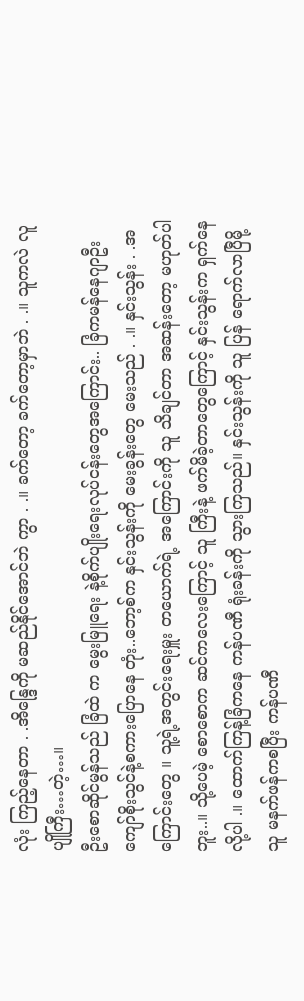လုံး ကြည့်နေတာ . .အိန္ဒြေကို မဆည်နိုင်အောင်ဘဲ ကွာ . .။ ခက်တော့ ခက်တော့မှာဘဲ . .။ သူကလဲ လူပျိုကြီး…တဲ့…။
ဦးစောဆိုင်မွန်သည် ခြံထဲ က မွေးမြူရေး နဲ့စိုက်ပျိုးရေးလုပ်ငန်းတွေအကြောင်း.. ခြံကမန်နေဂျာဦးကျော်စိုးသွင်နဲ့စကားပြောနေ တုံး..ဘော့စ်က နှင်းသွန်းကို မေးခွန်းတွေ မေးသည် . .။ နှင်းသွန်း . .အကြောင်းတွေ ။ သူ့ရဲ့အတွင်းရေးမှူး တယောက်ရဲ့ အကြောင်းကို သူ သိချင်တာ အဆန်းတော့ မဟုတ်ပါဘူး..။ သို့ပေမဲ့ စောစောက ဆင်ကလေးကြောင့် သူ ကြီးနဲ့ ဖက်မိခဲ့တာတွေကြောင့် နှင်းသွန်းက ရှက်နေလို့ပါ .။ ထောက်ကြန့်ခြံကနေ ကန်ပဏီ ရုံးခန်းကို သွားကြသည်။ နှင်းသွန်းကို သူ ပြန် ရောက်လာပြီမို့ သူ မနက်ဖန်ကစပြီး ကန်ပဏီ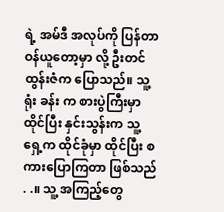ရဲ့ အမ်ဒီ အလုပ်ကို ပြန်တာဝန်ယူတော့မှာ လို့ ဦးတင်ထွန်းဇံက ပြောသည်။ သူ့ ရုံး ခန်း က စားပွဲကြီးမှာ ထိုင်ပြီး နှင်းသွန်းက သူ့ ရှေ့က ထိုင်ခုံမှာ ထိုင်ပြီး စကားပြောကြတာ ဖြစ်သည် . .။ သူ့ အကြည့်တွေ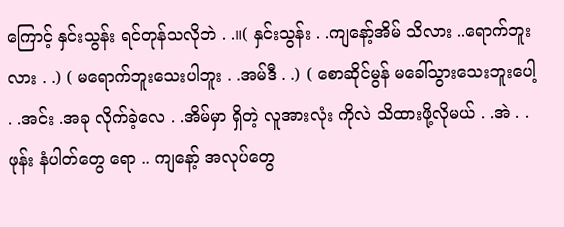ကြောင့် နှင်းသွန်း ရင်တုန်သလိုဘဲ . .။( နှင်းသွန်း . .ကျနော့်အိမ် သိလား ..ရောက်ဘူးလား . .) ( မရောက်ဘူးသေးပါဘူး . .အမ်ဒီ . .) ( စောဆိုင်မွန် မခေါ်သွားသေးဘူးပေါ့ . .အင်း .အခု လိုက်ခဲ့လေ . .အိမ်မှာ ရှိတဲ့ လူအားလုံး ကိုလဲ သိထားဖို့လိုမယ် . .အဲ . .ဖုန်း နံပါတ်တွေ ရော .. ကျနော့် အလုပ်တွေ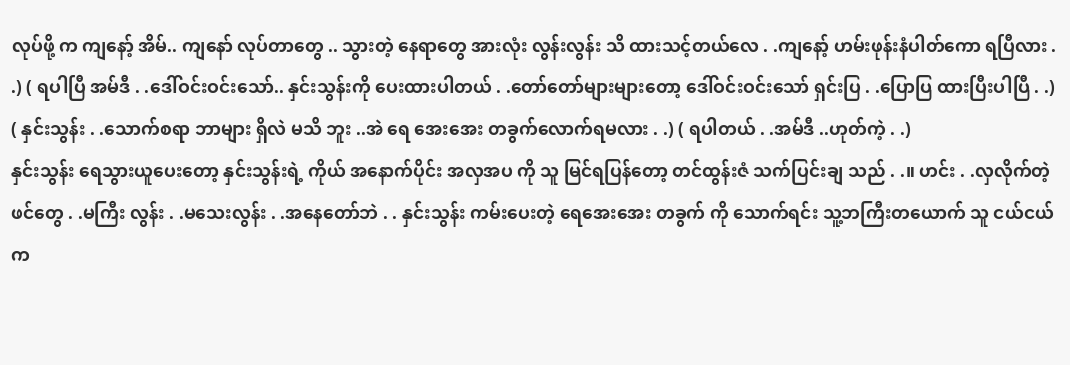လုပ်ဖို့ က ကျနော့် အိမ်.. ကျနော် လုပ်တာတွေ .. သွားတဲ့ နေရာတွေ အားလုံး လွန်းလွန်း သိ ထားသင့်တယ်လေ . .ကျနော့် ဟမ်းဖုန်းနံပါတ်ကော ရပြီလား . .) ( ရပါပြီ အမ်ဒီ . .ဒေါ်ဝင်းဝင်းသော်.. နှင်းသွန်းကို ပေးထားပါတယ် . .တော်တော်များများတော့ ဒေါ်ဝင်းဝင်းသော် ရှင်းပြ . .ပြောပြ ထားပြီးပါပြီ . .) ( နှင်းသွန်း . .သောက်စရာ ဘာများ ရှိလဲ မသိ ဘူး ..အဲ ရေ အေးအေး တခွက်လောက်ရမလား . .) ( ရပါတယ် . .အမ်ဒီ ..ဟုတ်ကဲ့ . .)
နှင်းသွန်း ရေသွားယူပေးတော့ နှင်းသွန်းရဲ့ ကိုယ် အနောက်ပိုင်း အလှအပ ကို သူ မြင်ရပြန်တော့ တင်ထွန်းဇံ သက်ပြင်းချ သည် . .။ ဟင်း . .လှလိုက်တဲ့ ဖင်တွေ . .မကြီး လွန်း . .မသေးလွန်း . .အနေတော်ဘဲ . . နှင်းသွန်း ကမ်းပေးတဲ့ ရေအေးအေး တခွက် ကို သောက်ရင်း သူ့ဘကြီးတယောက် သူ ငယ်ငယ်က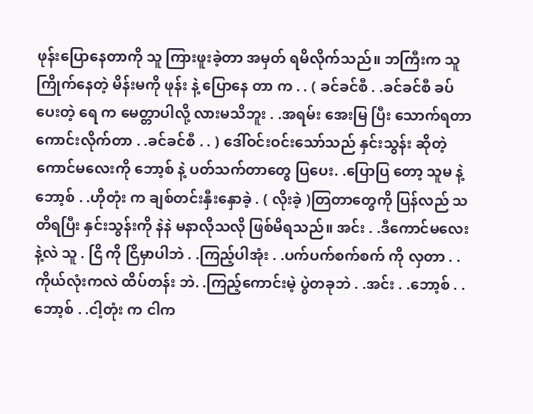ဖုန်းပြောနေတာကို သူ ကြားဖူးခဲ့တာ အမှတ် ရမိလိုက်သည်။ ဘကြီးက သူ ကြိုက်နေတဲ့ မိန်းမကို ဖုန်း နဲ့ ပြောနေ တာ က . . ( ခင်ခင်စီ . .ခင်ခင်စီ ခပ်ပေးတဲ့ ရေ က မေတ္တာပါလို့ လားမသိဘူး . .အရမ်း အေးမြ ပြီး သောက်ရတာ ကောင်းလိုက်တာ . .ခင်ခင်စီ . . ) ဒေါ်ဝင်းဝင်းသော်သည် နှင်းသွန်း ဆိုတဲ့ ကောင်မလေးကို ဘော့စ် နဲ့ ပတ်သက်တာတွေ ပြပေး. .ပြောပြ တော့ သူမ နဲ့ ဘော့စ် . .ဟိုတုံး က ချစ်တင်းနှီးနှောခဲ့ . ( လိုးခဲ့ )တြတာတွေကို ပြန်လည် သတိရပြီး နှင်းသွန်းကို နဲနဲ မနာလိုသလို ဖြစ်မိရသည်။ အင်း . .ဒီကောင်မလေးနဲ့လဲ သူ . ငြိ ကို ငြိမှာပါဘဲ . .ကြည့်ပါအုံး . .ပက်ပက်စက်စက် ကို လှတာ . .ကိုယ်လုံးကလဲ ထိပ်တန်း ဘဲ. .ကြည့်ကောင်းမဲ့ ပွဲတခုဘဲ . .အင်း . .ဘော့စ် . .ဘော့စ် . .ငါ့တုံး က ငါက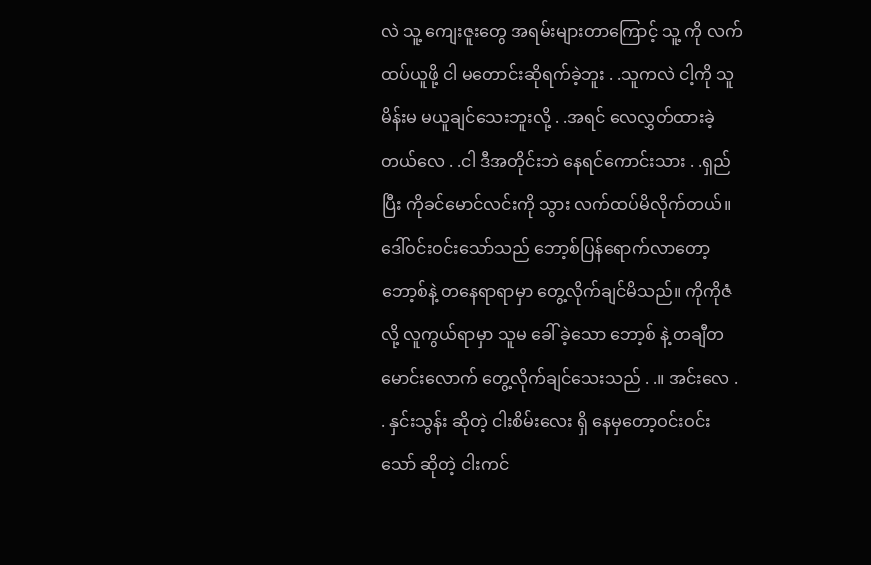လဲ သူ့ ကျေးဇူးတွေ အရမ်းများတာကြောင့် သူ့ ကို လက်ထပ်ယူဖို့ ငါ မတောင်းဆိုရက်ခဲ့ဘူး . .သူကလဲ ငါ့ကို သူ မိန်းမ မယူချင်သေးဘူးလို့ . .အရင် လေလွှတ်ထားခဲ့တယ်လေ . .ငါ ဒီအတိုင်းဘဲ နေရင်ကောင်းသား . .ရှည်ပြီး ကိုခင်မောင်လင်းကို သွား လက်ထပ်မိလိုက်တယ်။
ဒေါ်ဝင်းဝင်းသော်သည် ဘော့စ်ပြန်ရောက်လာတော့ ဘော့စ်နဲ့ တနေရာရာမှာ တွေ့လိုက်ချင်မိသည်။ ကိုကိုဇံလို့ လူကွယ်ရာမှာ သူမ ခေါ် ခဲ့သော ဘော့စ် နဲ့ တချီတမောင်းလောက် တွေ့လိုက်ချင်သေးသည် . .။ အင်းလေ . . နှင်းသွန်း ဆိုတဲ့ ငါးစိမ်းလေး ရှိ နေမှတော့ဝင်းဝင်းသော် ဆိုတဲ့ ငါးကင်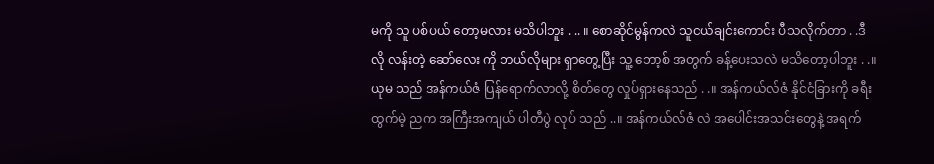မကို သူ ပစ်ပယ် တော့မလား မသိပါဘူး . .. ။ စောဆိုင်မွန်ကလဲ သူငယ်ချင်းကောင်း ပီသလိုက်တာ . .ဒီလို လန်းတဲ့ ဆော်လေး ကို ဘယ်လိုများ ရှာတွေ့ပြီး သူ့ ဘော့စ် အတွက် ခန့်ပေးသလဲ မသိတော့ပါဘူး . .။ ယုမ သည် အန်ကယ်ဇံ ပြန်ရောက်လာလို့ စိတ်တွေ လှုပ်ရှားနေသည် . .။ အန်ကယ်လ်ဇံ နိုင်ငံခြားကို ခရီးထွက်မဲ့ ညက အကြီးအကျယ် ပါတီပွဲ လုပ် သည် ..။ အန်ကယ်လ်ဇံ လဲ အပေါင်းအသင်းတွေနဲ့ အရက်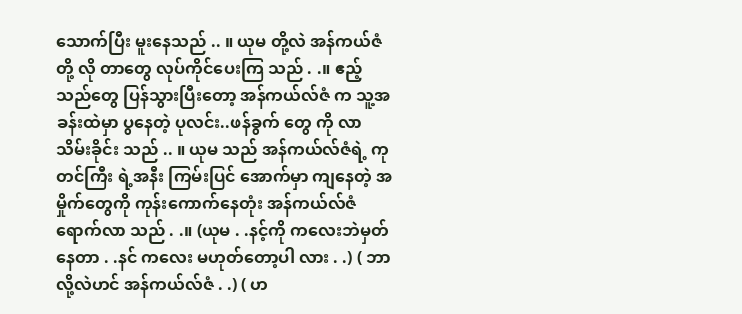သောက်ပြီး မူးနေသည် .. ။ ယုမ တို့လဲ အန်ကယ်ဇံ တို့ လို တာတွေ လုပ်ကိုင်ပေးကြ သည် . .။ ဧည့်သည်တွေ ပြန်သွားပြီးတော့ အန်ကယ်လ်ဇံ က သူ့အခန်းထဲမှာ ပွနေတဲ့ ပုလင်း..ဖန်ခွက် တွေ ကို လာသိမ်းခိုင်း သည် .. ။ ယုမ သည် အန်ကယ်လ်ဇံရဲ့ ကုတင်ကြီး ရဲ့အနီး ကြမ်းပြင် အောက်မှာ ကျနေတဲ့ အမှိုက်တွေကို ကုန်းကောက်နေတုံး အန်ကယ်လ်ဇံ ရောက်လာ သည် . .။ (ယုမ . .နင့်ကို ကလေးဘဲမှတ်နေတာ . .နင် ကလေး မဟုတ်တော့ပါ လား . .) ( ဘာလို့လဲဟင် အန်ကယ်လ်ဇံ . .) ( ဟ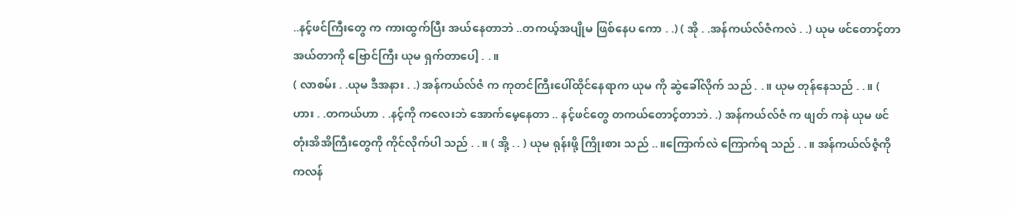..နင့်ဖင်ကြီးတွေ က ကားထွက်ပြီး အယ်နေတာဘဲ ..တကယ့်အပျိုမ ဖြစ်နေပ ကော . .) ( အို . .အန်ကယ်လ်ဇံကလဲ . .) ယုမ ဖင်တောင့်တာအယ်တာကို ဗြောင်ကြီး ယုမ ရှက်တာပေါ့ . .။
( လာစမ်း . .ယုမ ဒီအနား . .) အန်ကယ်လ်ဇံ က ကုတင်ကြီးပေါ်ထိုင်နေရာက ယုမ ကို ဆွဲခေါ်လိုက် သည် . .။ ယုမ တုန်နေသည် . .။ ( ဟား . .တကယ်ဟာ . .နင့်ကို ကလေးဘဲ အောက်မေ့နေတာ .. နင့်ဖင်တွေ တကယ်တောင့်တာဘဲ. .) အန်ကယ်လ်ဇံ က ဖျတ် ကနဲ ယုမ ဖင်တုံးအိအိကြီးတွေကို ကိုင်လိုက်ပါ သည် . .။ ( အို့ . . ) ယုမ ရုန်းဖို့ ကြိုးစား သည် .. ။ကြောက်လဲ ကြောက်ရ သည် . .။ အန်ကယ်လ်ဇံ့ကို ကလန်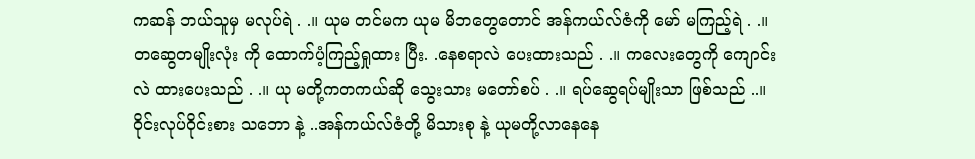ကဆန် ဘယ်သူမှ မလုပ်ရဲ . .။ ယုမ တင်မက ယုမ မိဘတွေတောင် အန်ကယ်လ်ဇံကို မော် မကြည့်ရဲ . .။ တဆွေတမျိုးလုံး ကို ထောက်ပံ့ကြည့်ရှုထား ပြီး. .နေစရာလဲ ပေးထားသည် . .။ ကလေးတွေကို ကျောင်းလဲ ထားပေးသည် . .။ ယု မတို့ကတကယ်ဆို သွေးသား မတော်စပ် . .။ ရပ်ဆွေရပ်မျိုးသာ ဖြစ်သည် ..။ ဝိုင်းလုပ်ဝိုင်းစား သဘော နဲ့ ..အန်ကယ်လ်ဇံတို့ မိသားစု နဲ့ ယုမတို့လာနေနေ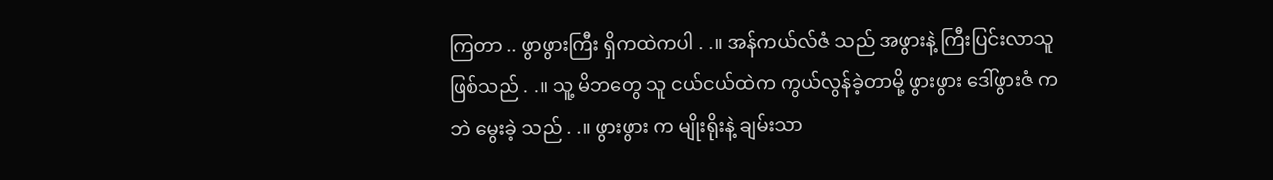ကြတာ .. ဖွာဖွားကြီး ရှိကထဲကပါ . .။ အန်ကယ်လ်ဇံ သည် အဖွားနဲ့ ကြီးပြင်းလာသူ ဖြစ်သည် . .။ သူ့ မိဘတွေ သူ ငယ်ငယ်ထဲက ကွယ်လွန်ခဲ့တာမို့ ဖွားဖွား ဒေါ်ဖွားဇံ ကဘဲ မွေးခဲ့ သည် . .။ ဖွားဖွား က မျိုးရိုးနဲ့ ချမ်းသာ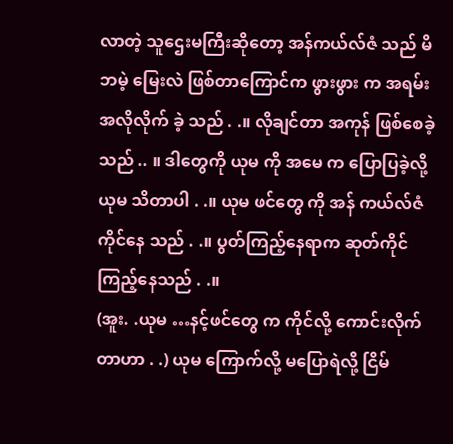လာတဲ့ သူဌေးမကြီးဆိုတော့ အန်ကယ်လ်ဇံ သည် မိဘမဲ့ မြေးလဲ ဖြစ်တာကြောင်က ဖွားဖွား က အရမ်း အလိုလိုက် ခဲ့ သည် . .။ လိုချင်တာ အကုန် ဖြစ်စေခဲ့ သည် .. ။ ဒါတွေကို ယုမ ကို အမေ က ပြောပြခဲ့လို့ ယုမ သိတာပါ . .။ ယုမ ဖင်တွေ ကို အန် ကယ်လ်ဇံ ကိုင်နေ သည် . .။ ပွတ်ကြည့်နေရာက ဆုတ်ကိုင်ကြည့်နေသည် . .။
(အူး. .ယုမ …နင့်ဖင်တွေ က ကိုင်လို့ ကောင်းလိုက်တာဟာ . .) ယုမ ကြောက်လို့ မပြောရဲလို့ ငြိမ်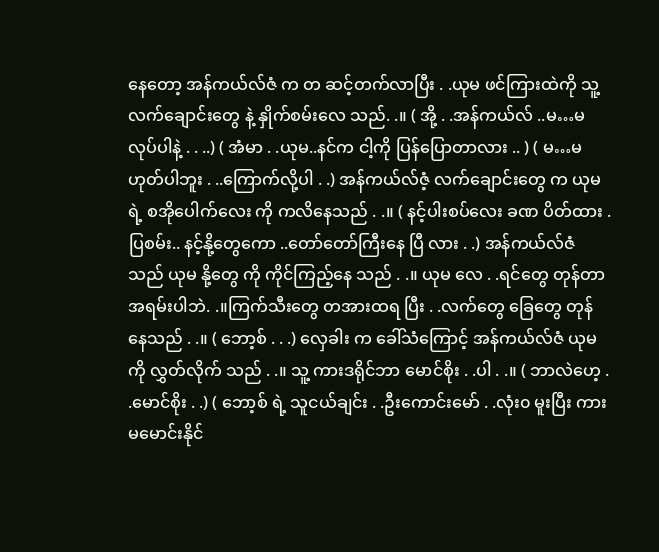နေတော့ အန်ကယ်လ်ဇံ က တ ဆင့်တက်လာပြီး . .ယုမ ဖင်ကြားထဲကို သူ့ လက်ချောင်းတွေ နဲ့ နှိုက်စမ်းလေ သည်. .။ ( အို့ . .အန်ကယ်လ် ..မ…မလုပ်ပါနဲ့ . . ..) ( အံမာ . .ယုမ..နင်က ငါ့ကို ပြန်ပြောတာလား .. ) ( မ…မဟုတ်ပါဘူး . ..ကြောက်လို့ပါ . .) အန်ကယ်လ်ဇံ့ လက်ချောင်းတွေ က ယုမ ရဲ့ စအိုပေါက်လေး ကို ကလိနေသည် . .။ ( နင့်ပါးစပ်လေး ခဏ ပိတ်ထား . ပြစမ်း.. နင့်နို့တွေကော ..တော်တော်ကြီးနေ ပြီ လား . .) အန်ကယ်လ်ဇံ သည် ယုမ နို့တွေ ကို ကိုင်ကြည့်နေ သည် . .။ ယုမ လေ . .ရင်တွေ တုန်တာ အရမ်းပါဘဲ. .။ကြက်သီးတွေ တအားထရ ပြီး . .လက်တွေ ခြေတွေ တုန်နေသည် . .။ ( ဘော့စ် . . .) လှေခါး က ခေါ်သံကြောင့် အန်ကယ်လ်ဇံ ယုမ ကို လွှတ်လိုက် သည် . .။ သူ့ ကားဒရိုင်ဘာ မောင်စိုး . .ပါ . .။ ( ဘာလဲဟေ့ . .မောင်စိုး . .) ( ဘော့စ် ရဲ့ သူငယ်ချင်း . .ဦးကောင်းမော် . .လုံး၀ မူးပြီး ကားမမောင်းနိုင်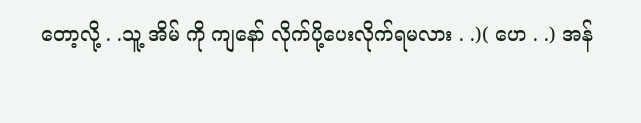တော့လို့ . .သူ့ အိမ် ကို ကျနော် လိုက်ပို့ပေးလိုက်ရမလား . .)( ဟေ . .) အန်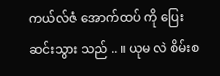ကယ်လ်ဇံ အောက်ထပ် ကို ပြေးဆင်းသွား သည် .. ။ ယုမ လဲ စိမ်းစ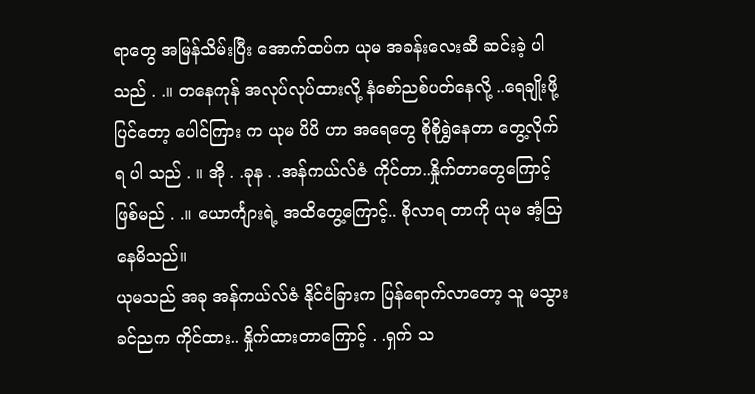ရာတွေ အမြန်သိမ်းပြီး အောက်ထပ်က ယုမ အခန်းလေးဆီ ဆင်းခဲ့ ပါသည် . .။ တနေကုန် အလုပ်လုပ်ထားလို့ နံစော်ညစ်ပတ်နေလို့ ..ရေချိုးဖို့ ပြင်တော့ ပေါင်ကြား က ယုမ ပိပိ ဟာ အရေတွေ စိုစိုရွှဲနေတာ တွေ့လိုက် ရ ပါ သည် . ။ အို . .ခုန . .အန်ကယ်လ်ဇံ ကိုင်တာ..နှိုက်တာတွေကြောင့် ဖြစ်မည် . .။ ယောင်္ကျားရဲ့ အထိတွေ့ကြောင့်.. စိုလာရ တာကို ယုမ အံ့သြနေမိသည်။
ယုမသည် အခု အန်ကယ်လ်ဇံ နိုင်ငံခြားက ပြန်ရောက်လာတော့ သူ မသွားခင်ညက ကိုင်ထား.. နှိုက်ထားတာကြောင့် . .ရှက် သ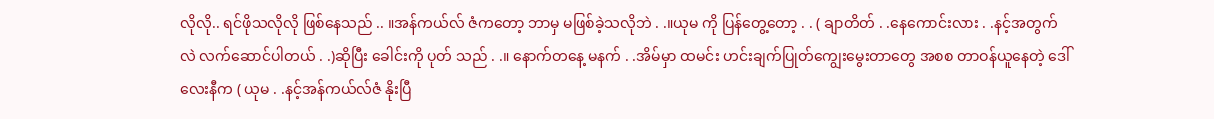လိုလို.. ရင်ဖိုသလိုလို ဖြစ်နေသည် .. ။အန်ကယ်လ် ဇံကတော့ ဘာမှ မဖြစ်ခဲ့သလိုဘဲ . .။ယုမ ကို ပြန်တွေ့တော့ . . ( ချာတိတ် . .နေကောင်းလား . .နင့်အတွက်လဲ လက်ဆောင်ပါတယ် . .)ဆိုပြီး ခေါင်းကို ပုတ် သည် . .။ နောက်တနေ့ မနက် . .အိမ်မှာ ထမင်း ဟင်းချက်ပြုတ်ကျွေးမွေးတာတွေ အစစ တာဝန်ယူနေတဲ့ ဒေါ်လေးနီက ( ယုမ . .နင့်အန်ကယ်လ်ဇံ နိုးပြီ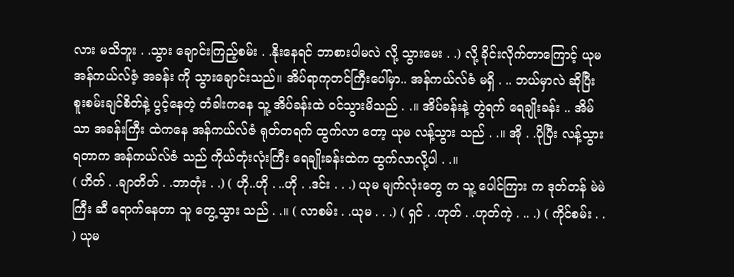လား မသိဘူး . .သွား ချောင်းကြည့်စမ်း . .နိုးနေရင် ဘာစားပါမလဲ လို့ သွားမေး . .) လို့ ခိုင်းလိုက်တာကြောင့် ယုမ အန်ကယ်လ်ဇံ့ အခန်း ကို သွားချောင်းသည်။ အိပ်ရာကုတင်ကြီးပေါ်မှာ.. အန်ကယ်လ်ဇံ မရှိ . .. ဘယ်မှာလဲ ဆိုပြီး စူးစမ်းချင်စိတ်နဲ့ ပွင့်နေတဲ့ တံခါးကနေ သူ့ အိပ်ခန်းထဲ ဝင်သွားမိသည် . .။ အိပ်ခန်းနဲ့ တွဲရက် ရေချိုးခန်း .. အိမ်သာ အခန်းကြီး ထဲကနေ အန်ကယ်လ်ဇံ ရုတ်တရက် ထွက်လာ တော့ ယုမ လန့်သွား သည် . .။ အို . .ပိုပြီး လန့်သွားရတာက အန်ကယ်လ်ဇံ သည် ကိုယ်တုံးလုံးကြီး ရေချိုးခန်းထဲက ထွက်လာလို့ပါ . .။
( ဟိတ် . .ချာတိတ် . .ဘာတုံး . .) ( ဟို..ဟို . ..ဟို . .ဒင်း . . .) ယုမ မျက်လုံးတွေ က သူ့ ပေါင်ကြား က ဒုတ်တန် မဲမဲကြီး ဆီ ရောက်နေတာ သူ တွေ့သွား သည် . .။ ( လာစမ်း . .ယုမ . . .) ( ရှင် . .ဟုတ် . .ဟုတ်ကဲ့ . .. .) ( ကိုင်စမ်း . . ) ယုမ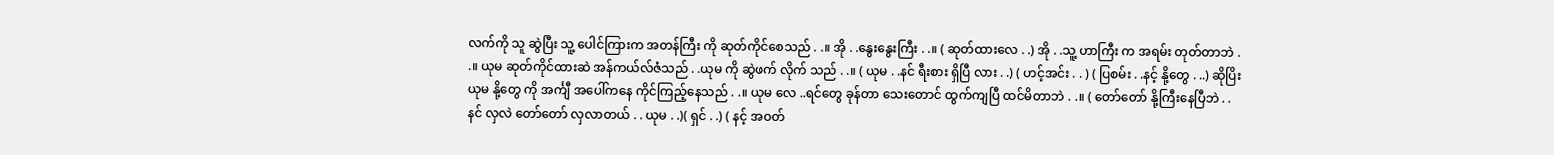လက်ကို သူ ဆွဲပြီး သူ့ ပေါင်ကြားက အတန်ကြီး ကို ဆုတ်ကိုင်စေသည် . .။ အို . .နွေးနွေးကြီး . .။ ( ဆုတ်ထားလေ . .) အို . .သူ့ ဟာကြီး က အရမ်း တုတ်တာဘဲ . .။ ယုမ ဆုတ်ကိုင်ထားဆဲ အန်ကယ်လ်ဇံသည် . .ယုမ ကို ဆွဲဖက် လိုက် သည် . .။ ( ယုမ . .နင် ရီးစား ရှိပြီ လား . .) ( ဟင့်အင်း . . ) ( ပြစမ်း . .နင့် နို့တွေ . ..) ဆိုပြိး ယုမ နို့တွေ ကို အင်္ကျီ အပေါ်ကနေ ကိုင်ကြည့်နေသည် . .။ ယုမ လေ ..ရင်တွေ ခုန်တာ သေးတောင် ထွက်ကျပြီ ထင်မိတာဘဲ . .။ ( တော်တော် နို့ကြီးနေပြီဘဲ . . နင် လှလဲ တော်တော် လှလာတယ် . . ယုမ . .)( ရှင် . .) ( နင့် အဝတ်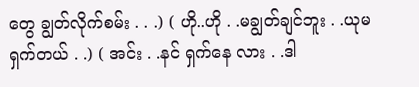တွေ ချွတ်လိုက်စမ်း . . .) ( ဟို..ဟို . .မချွတ်ချင်ဘူး . .ယုမ ရှက်တယ် . .) ( အင်း . .နင် ရှက်နေ လား . .ဒါ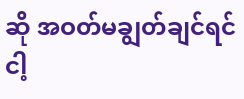ဆို အဝတ်မချွတ်ချင်ရင် ငါ့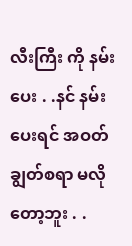လီးကြီး ကို နမ်းပေး . .နင် နမ်းပေးရင် အဝတ်ချွတ်စရာ မလိုတော့ဘူး . .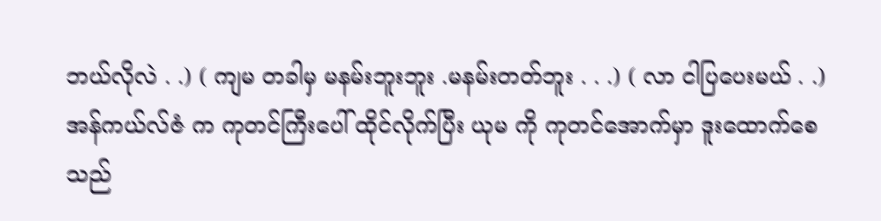ဘယ်လိုလဲ . .) ( ကျမ တခါမှ မနမ်းဘူးဘူး .မနမ်းတတ်ဘူး . . .) ( လာ ငါပြပေးမယ် . .) အန်ကယ်လ်ဇံ က ကုတင်ကြီးပေါ် ထိုင်လိုက်ပြီး ယုမ ကို ကုတင်အောက်မှာ ဒူးထောက်စေ သည်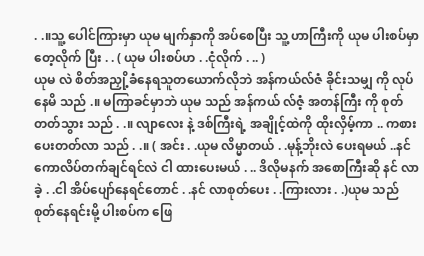. .။သူ့ ပေါင်ကြားမှာ ယုမ မျက်နှာကို အပ်စေပြီး သူ့ ဟာကြီးကို ယုမ ပါးစပ်မှာ တေ့လိုက် ပြီး . . ( ယုမ ပါးစပ်ဟ . .ငုံလိုက် . .. )
ယုမ လဲ စိတ်အညှို့ခံနေရသူတယောက်လိုဘဲ အန်ကယ်လ်ဇံ ခိုင်းသမျှ ကို လုပ်နေမိ သည် .။ မကြာခင်မှာဘဲ ယုမ သည် အန်ကယ် လ်ဇံ့ အတန်ကြီး ကို စုတ် တတ်သွား သည် . .။ လျာလေး နဲ့ ဒစ်ကြီးရဲ့ အချိုင့်ထဲကို ထိုးလှိမ့်ကာ .. ကစားပေးတတ်လာ သည် . .။ ( အင်း . .ယုမ လိမ္မာတယ် . .မုန့်ဘိုးလဲ ပေးရမယ် ..နင် ကောလိပ်တက်ချင်ရင်လဲ ငါ ထားပေးမယ် . .. ဒိလိုမနက် အစောကြီးဆို နင် လာခဲ့ . .ငါ အိပ်ပျော်နေရင်တောင် . .နင် လာစုတ်ပေး . .ကြားလား . .)ယုမ သည် စုတ်နေရင်းမို့ ပါးစပ်က ဖြေ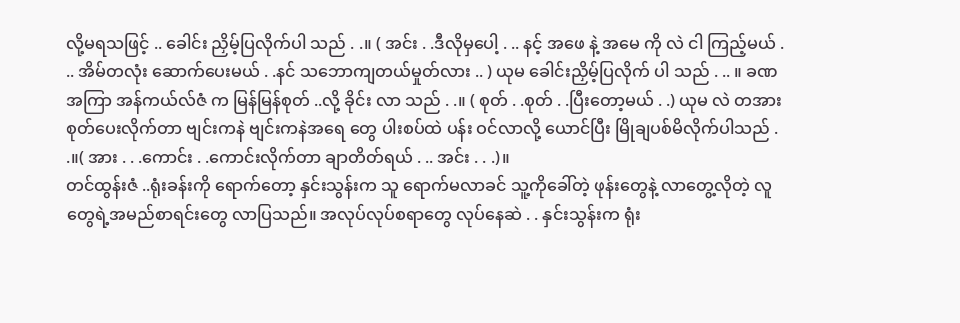လို့မရသဖြင့် .. ခေါင်း ညှိမ့်ပြလိုက်ပါ သည် . .။ ( အင်း . .ဒီလိုမှပေါ့ . .. နင့် အဖေ နဲ့ အမေ ကို လဲ ငါ ကြည့်မယ် . .. အိမ်တလုံး ဆောက်ပေးမယ် . .နင် သဘောကျတယ်မှုတ်လား .. ) ယုမ ခေါင်းညှိမ့်ပြလိုက် ပါ သည် . .. ။ ခဏအကြာ အန်ကယ်လ်ဇံ က မြန်မြန်စုတ် ..လို့ ခိုင်း လာ သည် . .။ ( စုတ် . .စုတ် . .ပြီးတော့မယ် . .) ယုမ လဲ တအား စုတ်ပေးလိုက်တာ ဗျင်းကနဲ ဗျင်းကနဲအရေ တွေ ပါးစပ်ထဲ ပန်း ဝင်လာလို့ ယောင်ပြီး မြိုချပစ်မိလိုက်ပါသည် . .။( အား . . .ကောင်း . .ကောင်းလိုက်တာ ချာတိတ်ရယ် . .. အင်း . . .)။
တင်ထွန်းဇံ ..ရုံးခန်းကို ရောက်တော့ နှင်းသွန်းက သူ ရောက်မလာခင် သူ့ကိုခေါ်တဲ့ ဖုန်းတွေနဲ့ လာတွေ့လိုတဲ့ လူတွေရဲ့အမည်စာရင်းတွေ လာပြသည်။ အလုပ်လုပ်စရာတွေ လုပ်နေဆဲ . . နှင်းသွန်းက ရုံး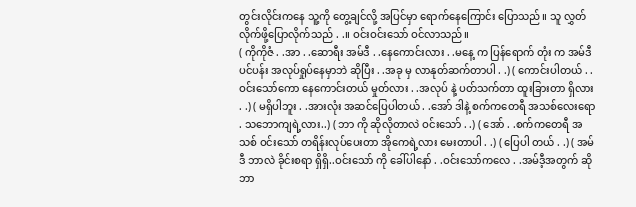တွင်းလိုင်းကနေ သူ့ကို တွေ့ချင်လို့ အပြင်မှာ ရောက်နေကြောင်း ပြောသည်။ သူ လွှတ်လိုက်ဖို့ပြောလိုက်သည် . .။ ဝင်းဝင်းသော် ဝင်လာသည်။
( ကိုကိုဇံ . .အာ . .ဆောရီး အမ်ဒီ . .နေကောင်းလား . .မနေ့ က ပြန်ရောက် တုံး က အမ်ဒီ ပင်ပန်း အလုပ်ရှုပ်နေမှာဘဲ ဆိုပြီး . .အခု မှ လာနုတ်ဆက်တာပါ . .) ( ကောင်းပါတယ် . .ဝင်းသော်ကော နေကောင်းတယ် မှုတ်လား . .အလုပ် နဲ့ ပတ်သက်တာ ထူးခြားတာ ရှိလား . .) ( မရှိပါဘူး . .အားလုံး အဆင်ပြေပါတယ် . .အော် ဒါနဲ့ စက်ကတေရီ အသစ်လေးရော . သဘောကျရဲ့လား..) ( ဘာ ကို ဆိုလိုတာလဲ ဝင်းသော် . .) ( အော် . .စက်ကတေရီ အသစ် ဝင်းသော် တရိန်းလုပ်ပေးတာ အိုကေရဲ့လား မေးတာပါ . .) ( ပြေပါ တယ် . .) ( အမ်ဒီ ဘာလဲ ခိုင်းစရာ ရှိရှိ..ဝင်းသော် ကို ခေါ်ပါနော် . .ဝင်းသော်ကလေ . .အမ်ဒီ့အတွက် ဆို ဘာ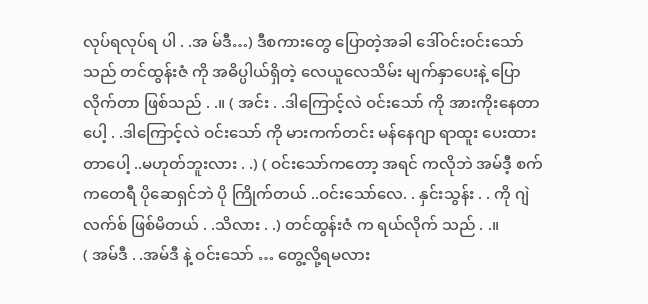လုပ်ရလုပ်ရ ပါ . .အ မ်ဒီ…) ဒီစကားတွေ ပြောတဲ့အခါ ဒေါ်ဝင်းဝင်းသော် သည် တင်ထွန်းဇံ ကို အဓိပ္ပါယ်ရှိတဲ့ လေယူလေသိမ်း မျက်နှာပေးနဲ့ ပြော လိုက်တာ ဖြစ်သည် . .။ ( အင်း . .ဒါကြောင့်လဲ ဝင်းသော် ကို အားကိုးနေတာပေါ့ . .ဒါကြောင့်လဲ ဝင်းသော် ကို မားကက်တင်း မန်နေဂျာ ရာထူး ပေးထားတာပေါ့ ..မဟုတ်ဘူးလား . .) ( ဝင်းသော်ကတော့ အရင် ကလိုဘဲ အမ်ဒီ့ စက်ကတေရီ ပိုဆေရှင်ဘဲ ပို ကြိုက်တယ် ..ဝင်းသော်လေ. . နှင်းသွန်း . . ကို ဂျဲလက်စ် ဖြစ်မိတယ် . .သိလား . .) တင်ထွန်းဇံ က ရယ်လိုက် သည် . .။
( အမ်ဒီ . .အမ်ဒီ နဲ့ ဝင်းသော် … တွေ့လို့ရမလား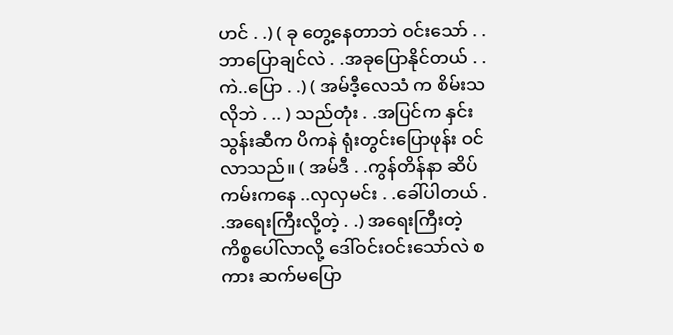ဟင် . .) ( ခု တွေ့နေတာဘဲ ဝင်းသော် . .ဘာပြောချင်လဲ . .အခုပြောနိုင်တယ် . .ကဲ..ပြော . .) ( အမ်ဒီ့လေသံ က စိမ်းသလိုဘဲ . .. ) သည်တုံး . .အပြင်က နှင်းသွန်းဆီက ပိကနဲ ရုံးတွင်းပြောဖုန်း ဝင်လာသည်။ ( အမ်ဒီ . .ကွန်တိန်နာ ဆိပ်ကမ်းကနေ ..လှလှမင်း . .ခေါ်ပါတယ် . .အရေးကြီးလို့တဲ့ . .) အရေးကြီးတဲ့ ကိစ္စပေါ်လာလို့ ဒေါ်ဝင်းဝင်းသော်လဲ စကား ဆက်မပြော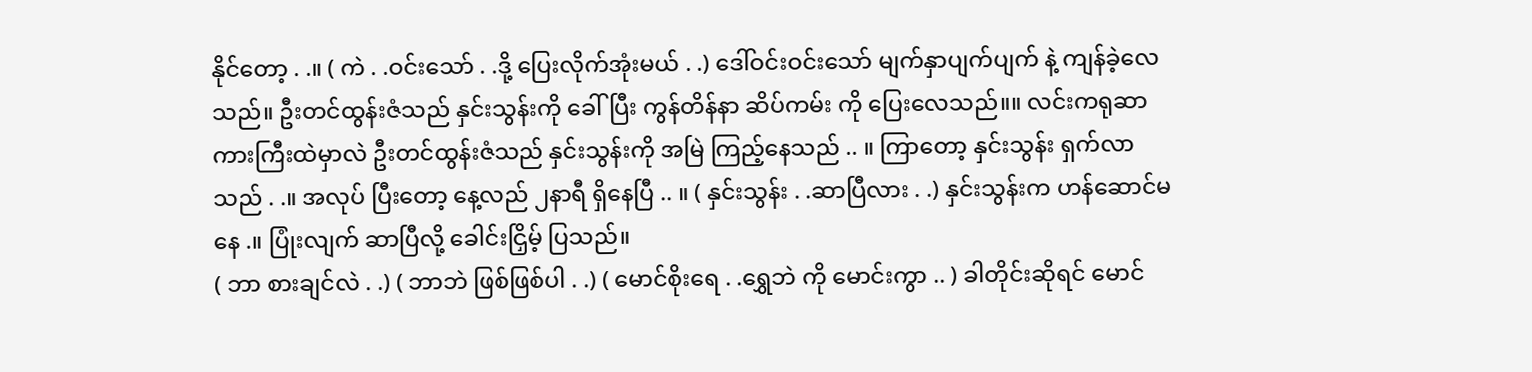နိုင်တော့ . .။ ( ကဲ . .ဝင်းသော် . .ဒို့ ပြေးလိုက်အုံးမယ် . .) ဒေါ်ဝင်းဝင်းသော် မျက်နှာပျက်ပျက် နဲ့ ကျန်ခဲ့လေသည်။ ဦးတင်ထွန်းဇံသည် နှင်းသွန်းကို ခေါ်ပြီး ကွန်တိန်နာ ဆိပ်ကမ်း ကို ပြေးလေသည်။။ လင်းကရုဆာ ကားကြီးထဲမှာလဲ ဦးတင်ထွန်းဇံသည် နှင်းသွန်းကို အမြဲ ကြည့်နေသည် .. ။ ကြာတော့ နှင်းသွန်း ရှက်လာ သည် . .။ အလုပ် ပြီးတော့ နေ့လည် ၂နာရီ ရှိနေပြီ .. ။ ( နှင်းသွန်း . .ဆာပြီလား . .) နှင်းသွန်းက ဟန်ဆောင်မနေ .။ ပြုံးလျက် ဆာပြီလို့ ခေါင်းငြှိမ့် ပြသည်။
( ဘာ စားချင်လဲ . .) ( ဘာဘဲ ဖြစ်ဖြစ်ပါ . .) ( မောင်စိုးရေ . .ရွှေဘဲ ကို မောင်းကွာ .. ) ခါတိုင်းဆိုရင် မောင်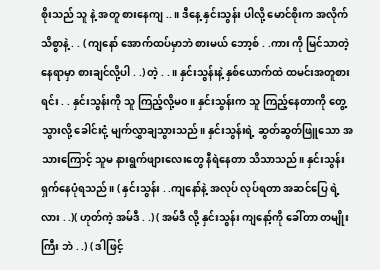စိုးသည် သူ နဲ့ အတူ စားနေကျ .. ။ ဒီနေ့ နှင်းသွန်း ပါလို့ မောင်စိုးက အလိုက်သိစွာနဲ့ . . ( ကျနော် အောက်ထပ်မှာဘဲ စားမယ် ဘော့စ် . .ကား ကို မြင်သာတဲ့ နေရာမှာ စားချင်လို့ပါ . .) တဲ့ . .။ နှင်းသွန်းနဲ့ နှစ်ယောက်ထဲ ထမင်းအတူစားရင်း . . နှင်းသွန်းကို သူ ကြည့်လို့မ၀။ နှင်းသွန်းက သူ ကြည့်နေတာကို တွေ့သွားလို့ ခေါင်းငုံ့ မျက်လွှာချသွားသည်။ နှင်းသွန်းရဲ့ ဆွတ်ဆွတ်ဖြူသော အသားကြောင့် သူမ နားရွက်ဖျားလေးတွေ နီရဲနေတာ သိသာသည်။ နှင်းသွန်း ရှက်နေပုံရသည်။ ( နှင်းသွန်း . .ကျနော်နဲ့ အလုပ် လုပ်ရတာ အဆင်ပြေ ရဲ့လား . .)( ဟုတ်ကဲ့ အမ်ဒီ . .) ( အမ်ဒီ လို့ နှင်းသွန်း ကျနော့်ကို ခေါ်တာ တမျိုးကြီး ဘဲ . .) ( ဒါဖြင့်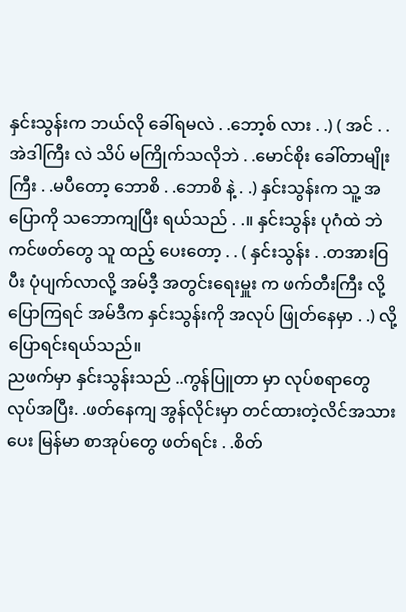နှင်းသွန်းက ဘယ်လို ခေါ်ရမလဲ . .ဘော့စ် လား . .) ( အင် . .အဲဒါကြီး လဲ သိပ် မကြိုက်သလိုဘဲ . .မောင်စိုး ခေါ်တာမျိုးကြီး . .မပီတော့ ဘောစိ . .ဘောစိ နဲ့ . .) နှင်းသွန်းက သူ့ အပြောကို သဘောကျပြီး ရယ်သည် . .။ နှင်းသွန်း ပုဂံထဲ ဘဲကင်ဖတ်တွေ သူ ထည့် ပေးတော့ . . ( နှင်းသွန်း . .တအားဝြပီး ပုံပျက်လာလို့ အမ်ဒီ့ အတွင်းရေးမှူး က ဖက်တီးကြီး လို့ ပြောကြရင် အမ်ဒီက နှင်းသွန်းကို အလုပ် ဖြုတ်နေမှာ . .) လို့ ပြောရင်းရယ်သည်။
ညဖက်မှာ နှင်းသွန်းသည် ..ကွန်ပြူတာ မှာ လုပ်စရာတွေ လုပ်အပြီး. .ဖတ်နေကျ အွန်လိုင်းမှာ တင်ထားတဲ့လိင်အသားပေး မြန်မာ စာအုပ်တွေ ဖတ်ရင်း . .စိတ်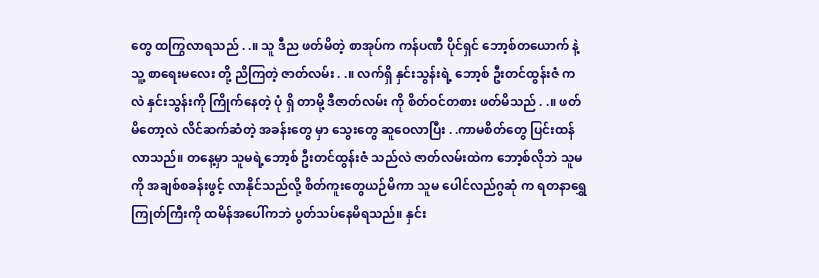တွေ ထကြွလာရသည် . .။ သူ ဒီည ဖတ်မိတဲ့ စာအုပ်က ကန်ပဏီ ပိုင်ရှင် ဘော့စ်တယောက် နဲ့ သူ့ စာရေးမလေး တို့ ညိကြတဲ့ ဇာတ်လမ်း . .။ လက်ရှိ နှင်းသွန်းရဲ့ ဘော့စ် ဦးတင်ထွန်းဇံ ကလဲ နှင်းသွန်းကို ကြိုက်နေတဲ့ ပုံ ရှိ တာမို့ ဒီဇာတ်လမ်း ကို စိတ်ဝင်တစား ဖတ်မိသည် . .။ ဖတ်မိတော့လဲ လိင်ဆက်ဆံတဲ့ အခန်းတွေ မှာ သွေးတွေ ဆူဝေလာပြီး . .ကာမစိတ်တွေ ပြင်းထန် လာသည်။ တနေ့မှာ သူမရဲ့ဘော့စ် ဦးတင်ထွန်းဇံ သည်လဲ ဇာတ်လမ်းထဲက ဘော့စ်လိုဘဲ သူမ ကို အချစ်စခန်းဖွင့် လာနိုင်သည်လို့ စိတ်ကူးတွေယဉ်မိကာ သူမ ပေါင်လည်ဂွဆုံ က ရတနာရွှေကြုတ်ကြီးကို ထမိန်အပေါ်ကဘဲ ပွတ်သပ်နေမိရသည်။ နှင်း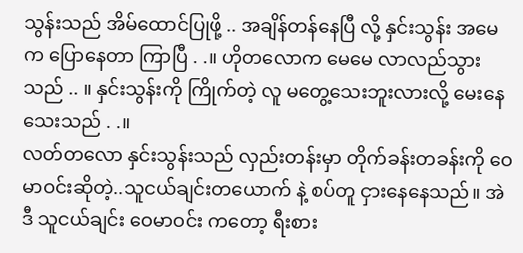သွန်းသည် အိမ်ထောင်ပြုဖို့ .. အချိန်တန်နေပြီ လို့ နှင်းသွန်း အမေ က ပြောနေတာ ကြာပြီ . .။ ဟိုတလောက မေမေ လာလည်သွား သည် .. ။ နှင်းသွန်းကို ကြိုက်တဲ့ လူ မတွေ့သေးဘူးလားလို့ မေးနေသေးသည် . .။
လတ်တလော နှင်းသွန်းသည် လှည်းတန်းမှာ တိုက်ခန်းတခန်းကို ဝေမာဝင်းဆိုတဲ့..သူငယ်ချင်းတယောက် နဲ့ စပ်တူ ငှားနေနေသည်။ အဲဒီ သူငယ်ချင်း ဝေမာဝင်း ကတော့ ရီးစား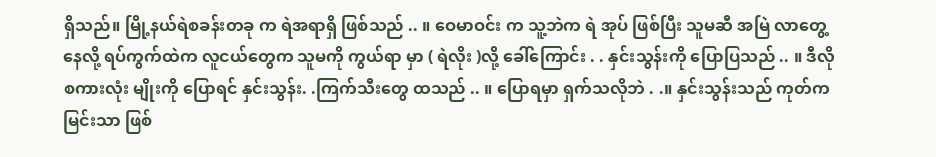ရှိသည်။ မြို့နယ်ရဲစခန်းတခု က ရဲအရာရှိ ဖြစ်သည် .. ။ ဝေမာဝင်း က သူ့ဘဲက ရဲ အုပ် ဖြစ်ပြီး သူမဆီ အမြဲ လာတွေ့နေလို့ ရပ်ကွက်ထဲက လူငယ်တွေက သူမကို ကွယ်ရာ မှာ ( ရဲလိုး )လို့ ခေါ်ကြောင်း . . နှင်းသွန်းကို ပြောပြသည် .. ။ ဒီလို စကားလုံး မျိုးကို ပြောရင် နှင်းသွန်း. .ကြက်သီးတွေ ထသည် .. ။ ပြောရမှာ ရှက်သလိုဘဲ . .။ နှင်းသွန်းသည် ကုတ်ကမြင်းသာ ဖြစ်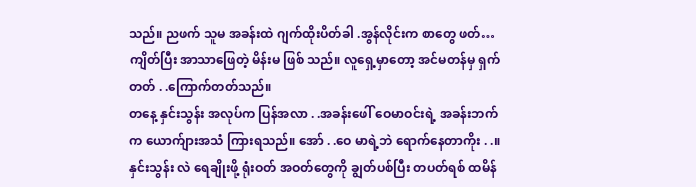သည်။ ညဖက် သူမ အခန်းထဲ ဂျက်ထိုးပိတ်ခါ .အွန်လိုင်းက စာတွေ ဖတ်…ကျိတ်ပြီး အာသာဖြေတဲ့ မိန်းမ ဖြစ် သည်။ လူရှေ့မှာတော့ အင်မတန်မှ ရှက်တတ် . .ကြောက်တတ်သည်။
တနေ့ နှင်းသွန်း အလုပ်က ပြန်အလာ . .အခန်းဖေါ် ဝေမာဝင်းရဲ့ အခန်းဘက်က ယောက်ျားအသံ ကြားရသည်။ အော် . .ဝေ မာရဲ့ဘဲ ရောက်နေတာကိုး . .။ နှင်းသွန်း လဲ ရေချိုးဖို့ ရုံးဝတ် အဝတ်တွေကို ချွတ်ပစ်ပြီး တပတ်ရစ် ထမိန်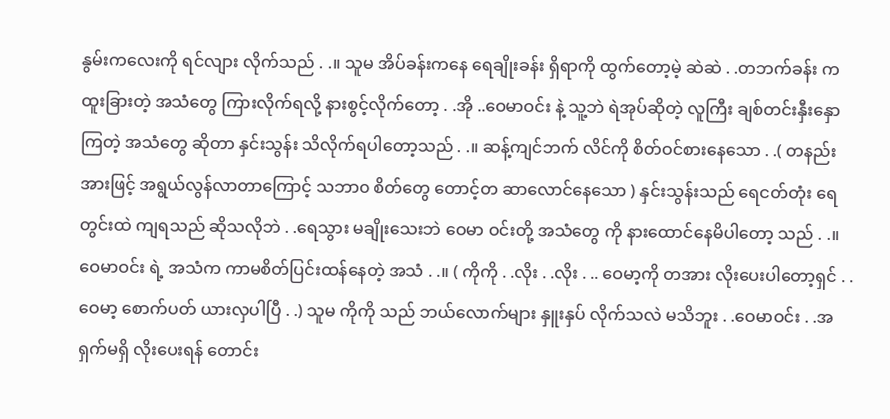နွမ်းကလေးကို ရင်လျား လိုက်သည် . .။ သူမ အိပ်ခန်းကနေ ရေချိုးခန်း ရှိရာကို ထွက်တော့မဲ့ ဆဲဆဲ . .တဘက်ခန်း က ထူးခြားတဲ့ အသံတွေ ကြားလိုက်ရလို့ နားစွင့်လိုက်တော့ . .အို ..ဝေမာဝင်း နဲ့ သူ့ဘဲ ရဲအုပ်ဆိုတဲ့ လူကြီး ချစ်တင်းနှီးနှောကြတဲ့ အသံတွေ ဆိုတာ နှင်းသွန်း သိလိုက်ရပါတော့သည် . .။ ဆန့်ကျင်ဘက် လိင်ကို စိတ်ဝင်စားနေသော . .( တနည်းအားဖြင့် အရွယ်လွန်လာတာကြောင့် သဘာ၀ စိတ်တွေ တောင့်တ ဆာလောင်နေသော ) နှင်းသွန်းသည် ရေငတ်တုံး ရေတွင်းထဲ ကျရသည် ဆိုသလိုဘဲ . .ရေသွား မချိုးသေးဘဲ ဝေမာ ဝင်းတို့ အသံတွေ ကို နားထောင်နေမိပါတော့ သည် . .။ ဝေမာဝင်း ရဲ့ အသံက ကာမစိတ်ပြင်းထန်နေတဲ့ အသံ . .။ ( ကိုကို . .လိုး . .လိုး . .. ဝေမာ့ကို တအား လိုးပေးပါတော့ရှင် . .ဝေမာ့ စောက်ပတ် ယားလှပါပြီ . .) သူမ ကိုကို သည် ဘယ်လောက်များ နှူးနှပ် လိုက်သလဲ မသိဘူး . .ဝေမာဝင်း . .အရှက်မရှိ လိုးပေးရန် တောင်း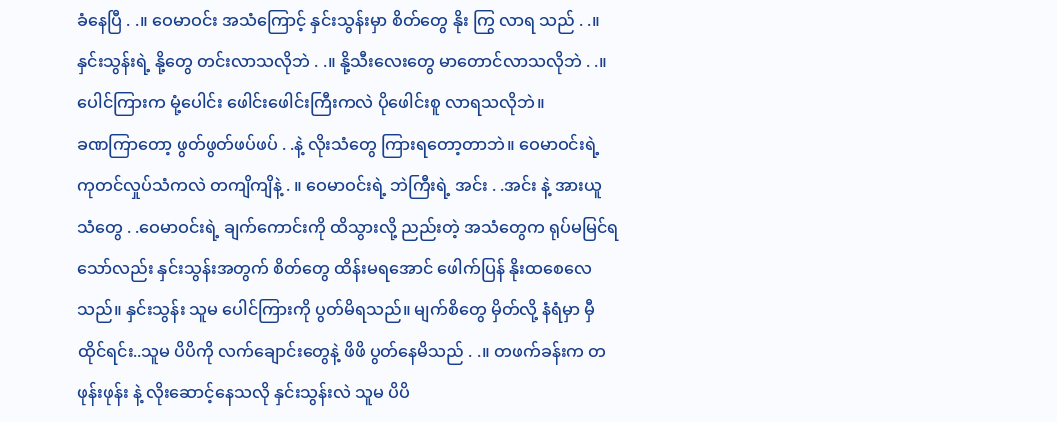ခံနေပြီ . .။ ဝေမာဝင်း အသံကြောင့် နှင်းသွန်းမှာ စိတ်တွေ နိုး ကြွ လာရ သည် . .။ နှင်းသွန်းရဲ့ နို့တွေ တင်းလာသလိုဘဲ . .။ နို့သီးလေးတွေ မာတောင်လာသလိုဘဲ . .။ ပေါင်ကြားက မုံ့ပေါင်း ဖေါင်းဖေါင်းကြီးကလဲ ပိုဖေါင်းစူ လာရသလိုဘဲ။
ခဏကြာတော့ ဖွတ်ဖွတ်ဖပ်ဖပ် . .နဲ့ လိုးသံတွေ ကြားရတော့တာဘဲ။ ဝေမာဝင်းရဲ့ ကုတင်လှုပ်သံကလဲ တကျိကျိနဲ့ . ။ ဝေမာဝင်းရဲ့ ဘဲကြီးရဲ့ အင်း . .အင်း နဲ့ အားယူသံတွေ . .ဝေမာဝင်းရဲ့ ချက်ကောင်းကို ထိသွားလို့ ညည်းတဲ့ အသံတွေက ရုပ်မမြင်ရ သော်လည်း နှင်းသွန်းအတွက် စိတ်တွေ ထိန်းမရအောင် ဖေါက်ပြန် နိုးထစေလေ သည်။ နှင်းသွန်း သူမ ပေါင်ကြားကို ပွတ်မိရသည်။ မျက်စိတွေ မှိတ်လို့ နံရံမှာ မှီထိုင်ရင်း..သူမ ပိပိကို လက်ချောင်းတွေနဲ့ ဖိဖိ ပွတ်နေမိသည် . .။ တဖက်ခန်းက တ ဖုန်းဖုန်း နဲ့ လိုးဆောင့်နေသလို နှင်းသွန်းလဲ သူမ ပိပိ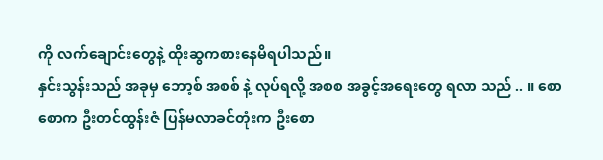ကို လက်ချောင်းတွေနဲ့ ထိုးဆွကစားနေမိရပါသည်။
နှင်းသွန်းသည် အခုမှ ဘော့စ် အစစ် နဲ့ လုပ်ရလို့ အစစ အခွင့်အရေးတွေ ရလာ သည် .. ။ စောစောက ဦးတင်ထွန်းဇံ ပြန်မလာခင်တုံးက ဦးစော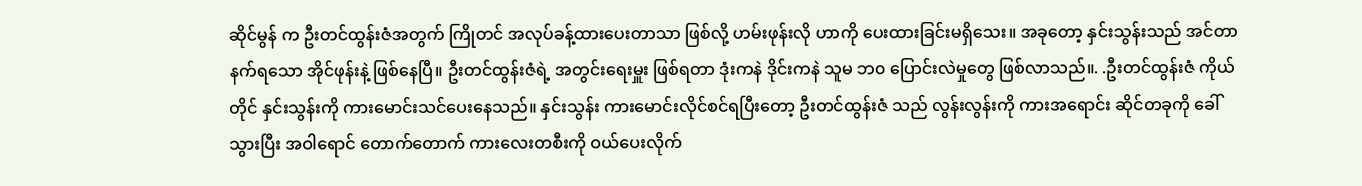ဆိုင်မွန် က ဦးတင်ထွန်းဇံအတွက် ကြိုတင် အလုပ်ခန့်ထားပေးတာသာ ဖြစ်လို့ ဟမ်းဖုန်းလို ဟာကို ပေးထားခြင်းမရှိသေး။ အခုတော့ နှင်းသွန်းသည် အင်တာနက်ရသော အိုင်ဖုန်းနဲ့ ဖြစ်နေပြီ။ ဦးတင်ထွန်းဇံရဲ့ အတွင်းရေးမှူး ဖြစ်ရတာ ဒုံးကနဲ ဒိုင်းကနဲ သူမ ဘ၀ ပြောင်းလဲမှုတွေ ဖြစ်လာသည်။. .ဦးတင်ထွန်းဇံ ကိုယ်တိုင် နှင်းသွန်းကို ကားမောင်းသင်ပေးနေသည်။ နှင်းသွန်း ကားမောင်းလိုင်စင်ရပြီးတော့ ဦးတင်ထွန်းဇံ သည် လွန်းလွန်းကို ကားအရောင်း ဆိုင်တခုကို ခေါ်သွားပြီး အဝါရောင် တောက်တောက် ကားလေးတစီးကို ဝယ်ပေးလိုက်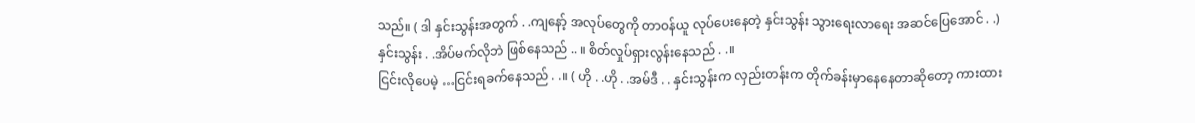သည်။ ( ဒါ နှင်းသွန်းအတွက် . .ကျနော့် အလုပ်တွေကို တာဝန်ယူ လုပ်ပေးနေတဲ့ နှင်းသွန်း သွားရေးလာရေး အဆင်ပြေအောင် . .) နှင်းသွန်း . .အိပ်မက်လိုဘဲ ဖြစ်နေသည် .. ။ စိတ်လှုပ်ရှားလွန်းနေသည် . .။
ငြင်းလိုပေမဲ့ …ငြင်းရခက်နေသည် . .။ ( ဟို . .ဟို . .အမ်ဒီ . . နှင်းသွန်းက လှည်းတန်းက တိုက်ခန်းမှာနေနေတာဆိုတော့ ကားထား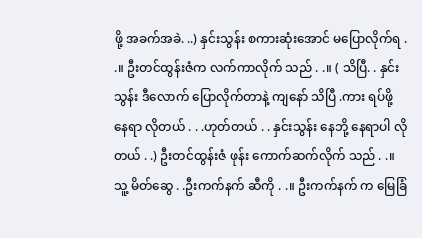ဖို့ အခက်အခဲ. ..) နှင်းသွန်း စကားဆုံးအောင် မပြောလိုက်ရ . .။ ဦးတင်ထွန်းဇံက လက်ကာလိုက် သည် . .။ ( သိပြီ. . နှင်းသွန်း ဒီလောက် ပြောလိုက်တာနဲ့ ကျနော် သိပြီ .ကား ရပ်ဖို့ နေရာ လိုတယ် . . .ဟုတ်တယ် . . နှင်းသွန်း နေဘို့ နေရာပါ လိုတယ် . .) ဦးတင်ထွန်းဇံ ဖုန်း ကောက်ဆက်လိုက် သည် . .။ သူ့ မိတ်ဆွေ . .ဦးကက်နက် ဆီကို . .။ ဦးကက်နက် က မြေခြံ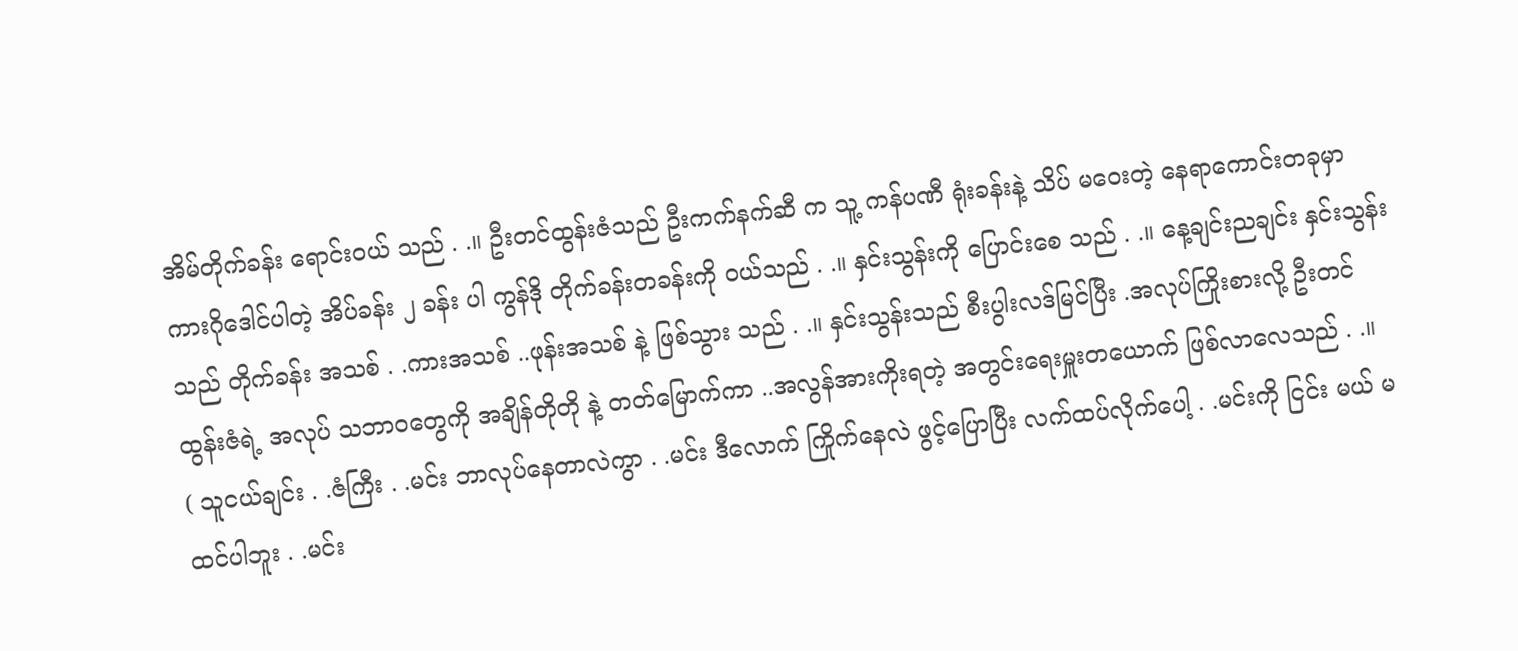အိမ်တိုက်ခန်း ရောင်းဝယ် သည် . .။ ဦးတင်ထွန်းဇံသည် ဦးကက်နက်ဆီ က သူ့ ကန်ပဏီ ရုံးခန်းနဲ့ သိပ် မဝေးတဲ့ နေရာကောင်းတခုမှာ ကားဂိုဒေါင်ပါတဲ့ အိပ်ခန်း ၂ ခန်း ပါ ကွန်ဒို တိုက်ခန်းတခန်းကို ဝယ်သည် . .။ နှင်းသွန်းကို ပြောင်းစေ သည် . .။ နေ့ချင်းညချင်း နှင်းသွန်းသည် တိုက်ခန်း အသစ် . .ကားအသစ် ..ဖုန်းအသစ် နဲ့ ဖြစ်သွား သည် . .။ နှင်းသွန်းသည် စီးပွါးလဒ်မြင်ပြီး .အလုပ်ကြိုးစားလို့ ဦးတင်ထွန်းဇံရဲ့ အလုပ် သဘာဝတွေကို အချိန်တိုတို နဲ့ တတ်မြောက်ကာ ..အလွန်အားကိုးရတဲ့ အတွင်းရေးမှူးတယောက် ဖြစ်လာလေသည် . .။
( သူငယ်ချင်း . .ဇံကြီး . .မင်း ဘာလုပ်နေတာလဲကွာ . .မင်း ဒီလောက် ကြိုက်နေလဲ ဖွင့်ပြောပြီး လက်ထပ်လိုက်ပေါ့ . .မင်းကို ငြင်း မယ် မထင်ပါဘူး . .မင်း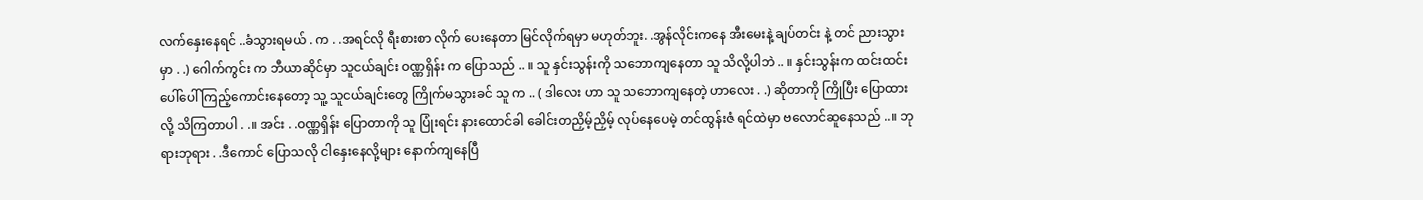လက်နှေးနေရင် ..ခံသွားရမယ် . က . .အရင်လို ရီးစားစာ လိုက် ပေးနေတာ မြင်လိုက်ရမှာ မဟုတ်ဘူး. .အွန်လိုင်းကနေ အီးမေးနဲ့ ချပ်တင်း နဲ့ တင် ညားသွားမှာ . .) ဂေါက်ကွင်း က ဘီယာဆိုင်မှာ သူငယ်ချင်း ဝဏ္ဏရှိန်း က ပြောသည် .. ။ သူ နှင်းသွန်းကို သဘောကျနေတာ သူ သိလို့ပါဘဲ .. ။ နှင်းသွန်းက ထင်းထင်း ပေါ်ပေါ် ကြည့်ကောင်းနေတော့ သူ့ သူငယ်ချင်းတွေ ကြိုက်မသွားခင် သူ က .. ( ဒါလေး ဟာ သူ သဘောကျနေတဲ့ ဟာလေး . .) ဆိုတာကို ကြိုပြီး ပြောထားလို့ သိကြတာပါ . .။ အင်း . .ဝဏ္ဏရှိန်း ပြောတာကို သူ ပြုံးရင်း နားထောင်ခါ ခေါင်းတညှိမ့်ညှိမ့် လုပ်နေပေမဲ့ တင်ထွန်းဇံ ရင်ထဲမှာ ဗလောင်ဆူနေသည် ..။ ဘုရားဘုရား . .ဒီကောင် ပြောသလို ငါနှေးနေလို့များ နောက်ကျနေပြီ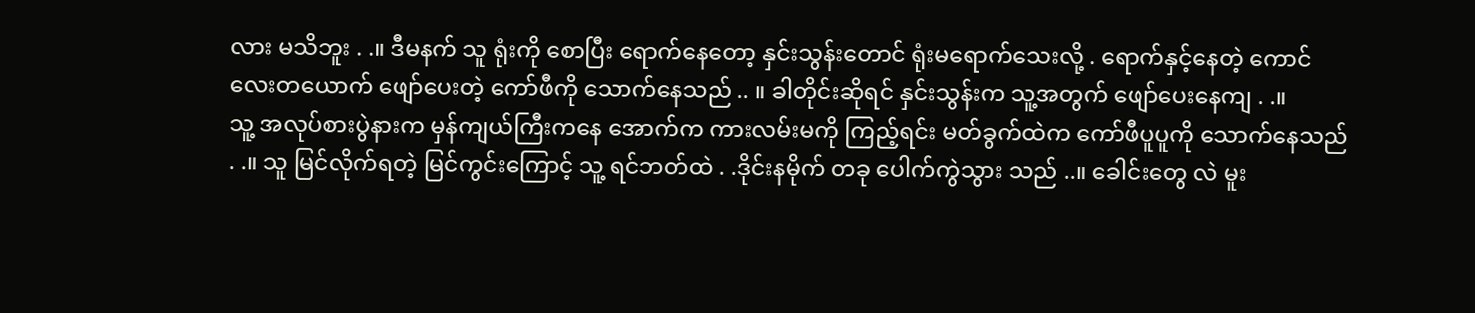လား မသိဘူး . .။ ဒီမနက် သူ ရုံးကို စောပြီး ရောက်နေတော့ နှင်းသွန်းတောင် ရုံးမရောက်သေးလို့ . ရောက်နှင့်နေတဲ့ ကောင်လေးတယောက် ဖျော်ပေးတဲ့ ကော်ဖီကို သောက်နေသည် .. ။ ခါတိုင်းဆိုရင် နှင်းသွန်းက သူ့အတွက် ဖျော်ပေးနေကျ . .။
သူ့ အလုပ်စားပွဲနားက မှန်ကျယ်ကြီးကနေ အောက်က ကားလမ်းမကို ကြည့်ရင်း မတ်ခွက်ထဲက ကော်ဖီပူပူကို သောက်နေသည် . .။ သူ မြင်လိုက်ရတဲ့ မြင်ကွင်းကြောင့် သူ့ ရင်ဘတ်ထဲ . .ဒိုင်းနမိုက် တခု ပေါက်ကွဲသွား သည် ..။ ခေါင်းတွေ လဲ မူး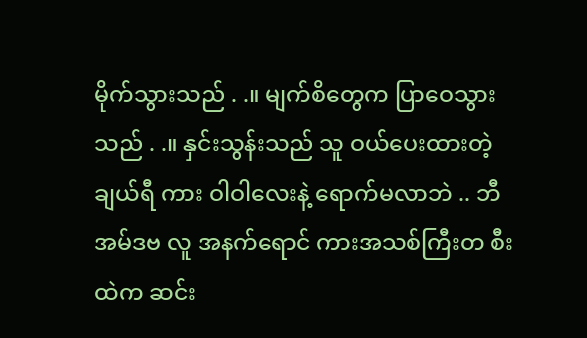မိုက်သွားသည် . .။ မျက်စိတွေက ပြာဝေသွားသည် . .။ နှင်းသွန်းသည် သူ ဝယ်ပေးထားတဲ့ ချယ်ရီ ကား ဝါဝါလေးနဲ့ ရောက်မလာဘဲ .. ဘီအမ်ဒဗ လူ အနက်ရောင် ကားအသစ်ကြီးတ စီးထဲက ဆင်း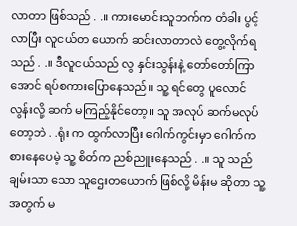လာတာ ဖြစ်သည် . .။ ကားမောင်းသူဘက်က တံခါး ပွင့်လာပြီး လူငယ်တ ယောက် ဆင်းလာတာလဲ တွေ့လိုက်ရ သည် . .။ ဒီလူငယ်သည် လွ နှင်းသွန်းနဲ့ တော်တော်ကြာအောင် ရပ်စကားပြောနေသည်။ သူ့ ရင်တွေ ပူလောင် လွန်းလို့ ဆက် မကြည့်နိုင်တော့။ သူ အလုပ် ဆက်မလုပ်တော့ဘဲ . .ရုံး က ထွက်လာပြီး ဂေါက်ကွင်းမှာ ဂေါက်ကစားနေပေမဲ့ သူ့ စိတ်က ညစ်ညူးနေသည် . .။ သူ သည် ချမ်းသာ သော သူဌေးတယောက် ဖြစ်လို့ မိန်းမ ဆိုတာ သူ့အတွက် မ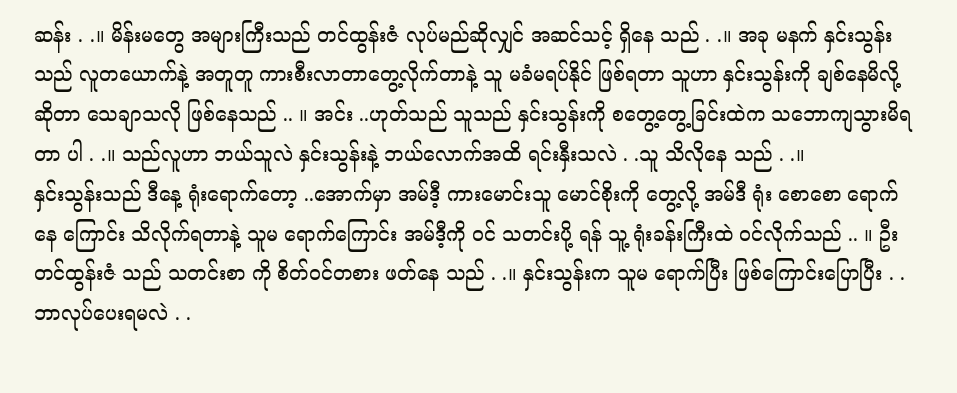ဆန်း . .။ မိန်းမတွေ အများကြီးသည် တင်ထွန်းဇံ လုပ်မည်ဆိုလျှင် အဆင်သင့် ရှိနေ သည် . .။ အခု မနက် နှင်းသွန်းသည် လူတယောက်နဲ့ အတူတူ ကားစီးလာတာတွေ့လိုက်တာနဲ့ သူ မခံမရပ်နိုင် ဖြစ်ရတာ သူဟာ နှင်းသွန်းကို ချစ်နေမိလို့ ဆိုတာ သေချာသလို ဖြစ်နေသည် .. ။ အင်း ..ဟုတ်သည် သူသည် နှင်းသွန်းကို စတွေ့တွေ့ခြင်းထဲက သဘောကျသွားမိရတာ ပါ . .။ သည်လူဟာ ဘယ်သူလဲ နှင်းသွန်းနဲ့ ဘယ်လောက်အထိ ရင်းနှီးသလဲ . .သူ သိလိုနေ သည် . .။
နှင်းသွန်းသည် ဒီနေ့ ရုံးရောက်တော့ ..အောက်မှာ အမ်ဒီ့ ကားမောင်းသူ မောင်စိုးကို တွေ့လို့ အမ်ဒီ ရုံး စောစော ရောက်နေ ကြောင်း သိလိုက်ရတာနဲ့ သူမ ရောက်ကြောင်း အမ်ဒီ့ကို ဝင် သတင်းပို့ ရန် သူ့ ရုံးခန်းကြီးထဲ ဝင်လိုက်သည် .. ။ ဦးတင်ထွန်းဇံ သည် သတင်းစာ ကို စိတ်ဝင်တစား ဖတ်နေ သည် . .။ နှင်းသွန်းက သူမ ရောက်ပြီး ဖြစ်ကြောင်းပြောပြီး . .ဘာလုပ်ပေးရမလဲ . .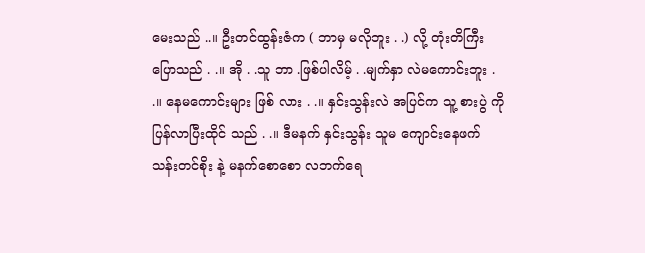မေးသည် ..။ ဦးတင်ထွန်းဇံက ( ဘာမှ မလိုဘူး . .) လို့ တုံးတိကြီး ပြောသည် . .။ အို . .သူ ဘာ .ဖြစ်ပါလိမ့် . .မျက်နှာ လဲမကောင်းဘူး . .။ နေမကောင်းများ ဖြစ် လား . .။ နှင်းသွန်းလဲ အပြင်က သူ့ စားပွဲ ကို ပြန်လာပြီးထိုင် သည် . .။ ဒီမနက် နှင်းသွန်း သူမ ကျောင်းနေဖက် သန်းတင်စိုး နဲ့ မနက်စောစော လဘက်ရေ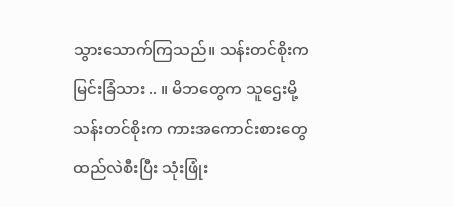သွားသောက်ကြသည်။ သန်းတင်စိုးက မြင်းခြံသား .. ။ မိဘတွေက သူဌေးမို့ သန်းတင်စိုးက ကားအကောင်းစားတွေ ထည်လဲစီးပြီး သုံးဖြုံး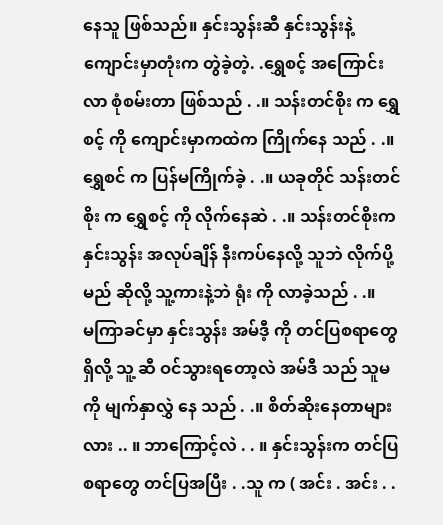နေသူ ဖြစ်သည်။ နှင်းသွန်းဆီ နှင်းသွန်းနဲ့ ကျောင်းမှာတုံးက တွဲခဲ့တဲ့. .ရွှေစင့် အကြောင်း လာ စုံစမ်းတာ ဖြစ်သည် . .။ သန်းတင်စိုး က ရွှေစင့် ကို ကျောင်းမှာကထဲက ကြိုက်နေ သည် . .။ ရွှေစင် က ပြန်မကြိုက်ခဲ့ . .။ ယခုတိုင် သန်းတင်စိုး က ရွှေစင့် ကို လိုက်နေဆဲ . .။ သန်းတင်စိုးက နှင်းသွန်း အလုပ်ချိန် နီးကပ်နေလို့ သူဘဲ လိုက်ပို့မည် ဆိုလို့ သူ့ကားနဲ့ဘဲ ရုံး ကို လာခဲ့သည် . .။
မကြာခင်မှာ နှင်းသွန်း အမ်ဒီ့ ကို တင်ပြစရာတွေ ရှိလို့ သူ့ ဆီ ဝင်သွားရတော့လဲ အမ်ဒီ သည် သူမ ကို မျက်နှာလွှဲ နေ သည် . .။ စိတ်ဆိုးနေတာများလား .. ။ ဘာကြောင့်လဲ . . ။ နှင်းသွန်းက တင်ပြစရာတွေ တင်ပြအပြီး . .သူ က ( အင်း . အင်း . .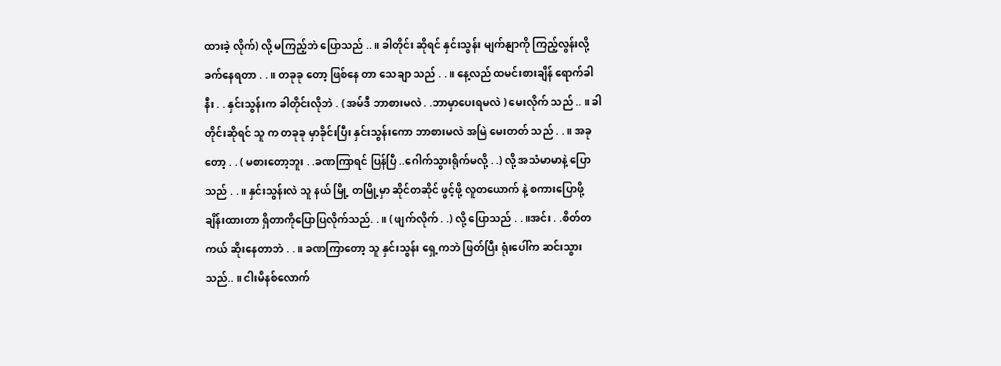ထားခဲ့ လိုက်) လို့ မကြည့်ဘဲ ပြောသည် ..။ ခါတိုင်း ဆိုရင် နှင်းသွန်း မျက်နျာကို ကြည့်လွန်းလို့ ခက်နေရတာ . .။ တခုခု တော့ ဖြစ်နေ တာ သေချာ သည် . .။ နေ့လည် ထမင်းစားချိန် ရောက်ခါနီး . . နှင်းသွန်းက ခါတိုင်းလိုဘဲ . ( အမ်ဒီ ဘာစားမလဲ . .ဘာမှာပေးရမလဲ ) မေးလိုက် သည် .. ။ ခါတိုင်းဆိုရင် သူ က တခုခု မှာခိုင်းပြီး နှင်းသွန်းကော ဘာစားမလဲ အမြဲ မေးတတ် သည် . .။ အခု တော့ . . ( မစားတော့ဘူး . .ခဏကြာရင် ပြန်ပြီ ..ဂေါက်သွားရိုက်မလို့ . .) လို့ အသံမာမာနဲ့ ပြောသည် . .။ နှင်းသွန်းလဲ သူ နယ် မြို့ တမြို့မှာ ဆိုင်တဆိုင် ဖွင့်ဖို့ လူတယောက် နဲ့ စကားပြောဖို့ ချိန်းထားတာ ရှိတာကိုပြောပြလိုက်သည်. .။ ( ဖျက်လိုက် . .) လို့ ပြောသည် . .။အင်း . .စိတ်တကယ် ဆိုးနေတာဘဲ . .။ ခဏကြာတော့ သူ နှင်းသွန်း ရှေ့ကဘဲ ဖြတ်ပြီး ရုံးပေါ်က ဆင်းသွား သည်.. ။ ငါးမိနစ်လောက်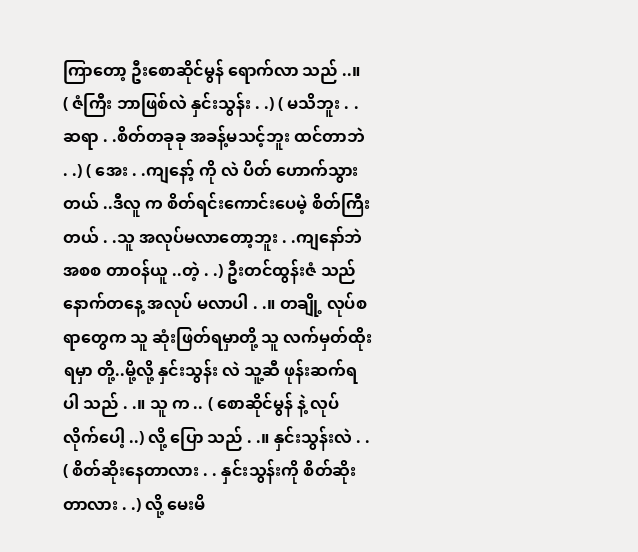ကြာတော့ ဦးစောဆိုင်မွန် ရောက်လာ သည် ..။
( ဇံကြီး ဘာဖြစ်လဲ နှင်းသွန်း . .) ( မသိဘူး . .ဆရာ . .စိတ်တခုခု အခန့်မသင့်ဘူး ထင်တာဘဲ . .) ( အေး . .ကျနော့် ကို လဲ ပိတ် ဟောက်သွားတယ် ..ဒီလူ က စိတ်ရင်းကောင်းပေမဲ့ စိတ်ကြီးတယ် . .သူ အလုပ်မလာတော့ဘူး . .ကျနော်ဘဲ အစစ တာဝန်ယူ ..တဲ့ . .) ဦးတင်ထွန်းဇံ သည် နောက်တနေ့ အလုပ် မလာပါ . .။ တချို့ လုပ်စရာတွေက သူ ဆုံးဖြတ်ရမှာတို့ သူ လက်မှတ်ထိုးရမှာ တို့..မို့လို့ နှင်းသွန်း လဲ သူ့ဆီ ဖုန်းဆက်ရ ပါ သည် . .။ သူ က .. ( စောဆိုင်မွန် နဲ့ လုပ်လိုက်ပေါ့ ..) လို့ ပြော သည် . .။ နှင်းသွန်းလဲ . . ( စိတ်ဆိုးနေတာလား . . နှင်းသွန်းကို စိတ်ဆိုးတာလား . .) လို့ မေးမိ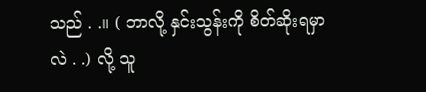သည် . .။ ( ဘာလို့ နှင်းသွန်းကို စိတ်ဆိုးရမှာလဲ . .) လို့ သူ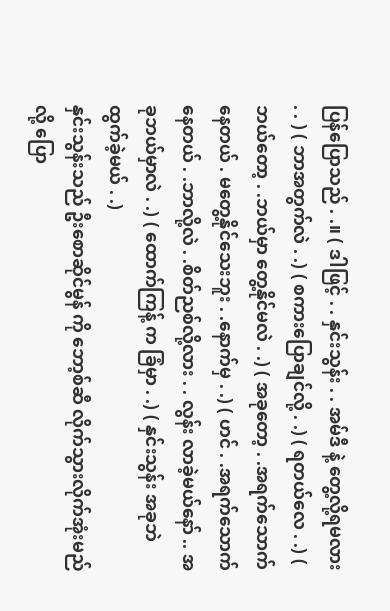ပြန်ပြောသည် . .။ ( ဒါဖြင့် . . နှင်းသွန်း . . အမ်ဒီ နဲ့ တွေ့လို့ရမလား . . ) ( ဘာအတွက်လဲ . .) ( စကားပြောချင်လို့ . .) ( ရတယ်လေ . .) ( ဘယ်တော့ . .ဘယ်မှာ တွေ့နိုင်မလဲ . .) ( အခုတော့ . .အရက်သောက်နေတယ် . မတွေ့နိုင်သေးဘူး . .နောက်မှ . .) ( ဟင် . .အရက်သောက်နေတယ် . .ဘာလို့လဲ . .စိတ်ညစ်လို့လား . . လွန်း လာခဲ့မယ်နော် .. အခုဘယ်မှာလဲ . .) ( ထောက်ကြန့် က ခြံမှာ . .) ( နှင်းသွန်း အခုဘဲ ထွက်ခဲ့မယ် . .)
နှင်းသွန်းသည် ဦးစောဆိုင်မွန် ကို ဘော့စ်ဆီ လိုက်သွားလိုက်အုံးမည် လို့ ပြော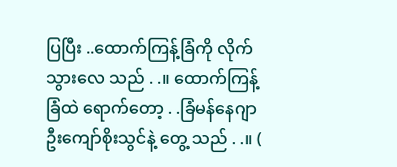ပြပြီး ..ထောက်ကြန့်ခြံကို လိုက်သွားလေ သည် . .။ ထောက်ကြန့်ခြံထဲ ရောက်တော့ . .ခြံမန်နေဂျာ ဦးကျော်စိုးသွင်နဲ့ တွေ့ သည် . .။ (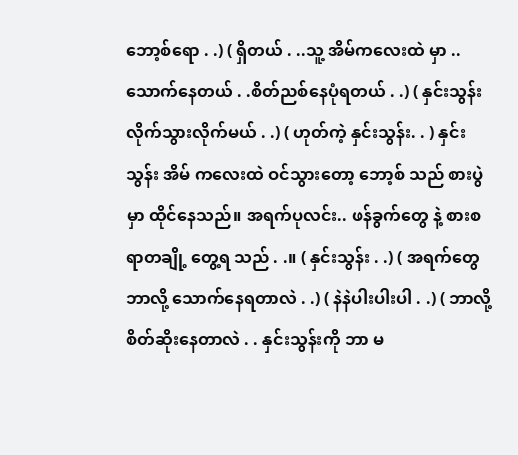ဘော့စ်ရော . .) ( ရှိတယ် . ..သူ့ အိမ်ကလေးထဲ မှာ ..သောက်နေတယ် . .စိတ်ညစ်နေပုံရတယ် . .) ( နှင်းသွန်း လိုက်သွားလိုက်မယ် . .) ( ဟုတ်ကဲ့ နှင်းသွန်း. . ) နှင်းသွန်း အိမ် ကလေးထဲ ဝင်သွားတော့ ဘော့စ် သည် စားပွဲမှာ ထိုင်နေသည်။ အရက်ပုလင်း.. ဖန်ခွက်တွေ နဲ့ စားစရာတချို့ တွေ့ရ သည် . .။ ( နှင်းသွန်း . .) ( အရက်တွေ ဘာလို့ သောက်နေရတာလဲ . .) ( နဲနဲပါးပါးပါ . .) ( ဘာလို့ စိတ်ဆိုးနေတာလဲ . . နှင်းသွန်းကို ဘာ မ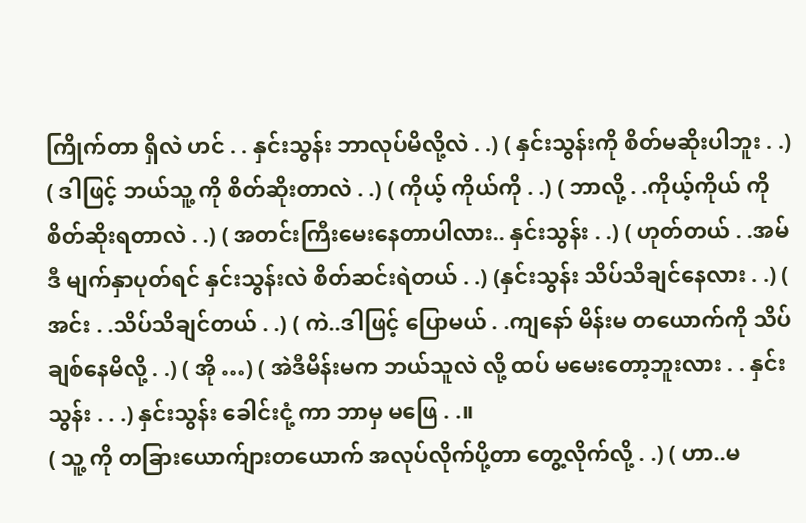ကြိုက်တာ ရှိလဲ ဟင် . . နှင်းသွန်း ဘာလုပ်မိလို့လဲ . .) ( နှင်းသွန်းကို စိတ်မဆိုးပါဘူး . .) ( ဒါဖြင့် ဘယ်သူ့ ကို စိတ်ဆိုးတာလဲ . .) ( ကိုယ့် ကိုယ်ကို . .) ( ဘာလို့ . .ကိုယ့်ကိုယ် ကို စိတ်ဆိုးရတာလဲ . .) ( အတင်းကြီးမေးနေတာပါလား.. နှင်းသွန်း . .) ( ဟုတ်တယ် . .အမ် ဒီ မျက်နှာပုတ်ရင် နှင်းသွန်းလဲ စိတ်ဆင်းရဲတယ် . .) (နှင်းသွန်း သိပ်သိချင်နေလား . .) ( အင်း . .သိပ်သိချင်တယ် . .) ( ကဲ..ဒါဖြင့် ပြောမယ် . .ကျနော် မိန်းမ တယောက်ကို သိပ် ချစ်နေမိလို့ . .) ( အို …) ( အဲဒီမိန်းမက ဘယ်သူလဲ လို့ ထပ် မမေးတော့ဘူးလား . . နှင်းသွန်း . . .) နှင်းသွန်း ခေါင်းငုံ့ ကာ ဘာမှ မဖြေ . .။
( သူ့ ကို တခြားယောက်ျားတယောက် အလုပ်လိုက်ပို့တာ တွေ့လိုက်လို့ . .) ( ဟာ..မ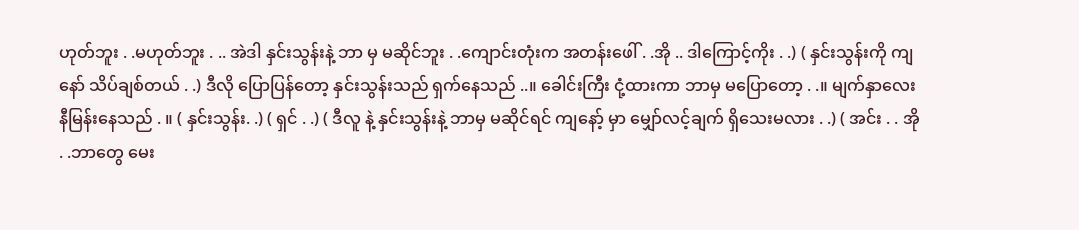ဟုတ်ဘူး . .မဟုတ်ဘူး . .. အဲဒါ နှင်းသွန်းနဲ့ ဘာ မှ မဆိုင်ဘူး . .ကျောင်းတုံးက အတန်းဖေါ် . .အို .. ဒါကြောင့်ကိုး . .) ( နှင်းသွန်းကို ကျနော် သိပ်ချစ်တယ် . .) ဒီလို ပြောပြန်တော့ နှင်းသွန်းသည် ရှက်နေသည် ..။ ခေါင်းကြီး ငုံ့ထားကာ ဘာမှ မပြောတော့ . .။ မျက်နှာလေး နီမြန်းနေသည် . ။ ( နှင်းသွန်း. .) ( ရှင် . .) ( ဒီလူ နဲ့ နှင်းသွန်းနဲ့ ဘာမှ မဆိုင်ရင် ကျနော့် မှာ မျှော်လင့်ချက် ရှိသေးမလား . .) ( အင်း . . အို . .ဘာတွေ မေး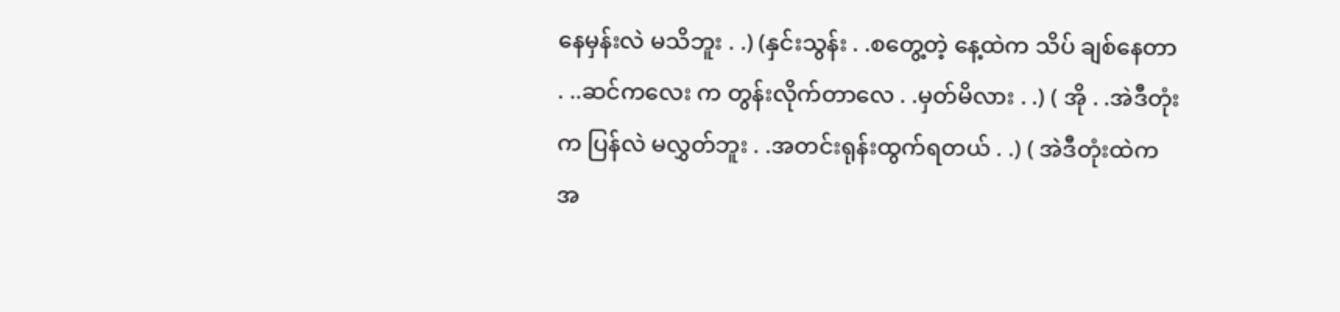နေမှန်းလဲ မသိဘူး . .) (နှင်းသွန်း . .စတွေ့တဲ့ နေ့ထဲက သိပ် ချစ်နေတာ . ..ဆင်ကလေး က တွန်းလိုက်တာလေ . .မှတ်မိလား . .) ( အို . .အဲဒီတုံး က ပြန်လဲ မလွှတ်ဘူး . .အတင်းရုန်းထွက်ရတယ် . .) ( အဲဒီတုံးထဲက အ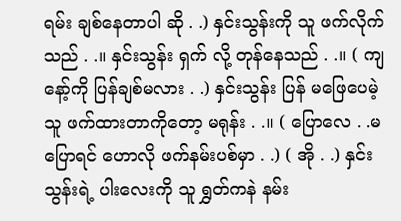ရမ်း ချစ်နေတာပါ ဆို . .) နှင်းသွန်းကို သူ ဖက်လိုက်သည် . .။ နှင်းသွန်း ရှက် လို့ တုန်နေသည် . .။ ( ကျနော့်ကို ပြန်ချစ်မလား . .) နှင်းသွန်း ပြန် မဖြေပေမဲ့ သူ ဖက်ထားတာကိုတော့ မရုန်း . .။ ( ပြောလေ . .မပြောရင် ဟောလို ဖက်နမ်းပစ်မှာ . .) ( အို . .) နှင်းသွန်းရဲ့ ပါးလေးကို သူ ရွှတ်ကနဲ နမ်း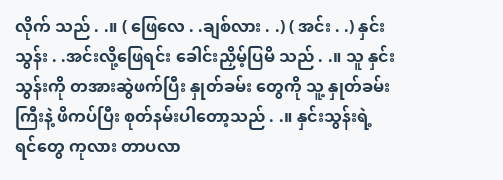လိုက် သည် . .။ ( ဖြေလေ . .ချစ်လား . .) ( အင်း . .) နှင်းသွန်း . .အင်းလို့ဖြေရင်း ခေါင်းညှိမ့်ပြမိ သည် . .။ သူ နှင်းသွန်းကို တအားဆွဲဖက်ပြီး နှုတ်ခမ်း တွေကို သူ့ နှုတ်ခမ်းကြီးနဲ့ ဖိကပ်ပြီး စုတ်နမ်းပါတော့သည် . .။ နှင်းသွန်းရဲ့ ရင်တွေ ကုလား တာပလာ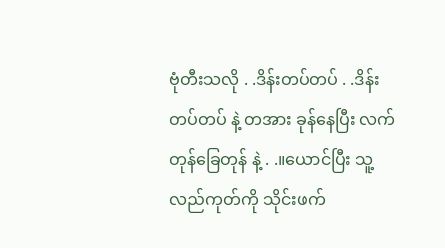ဗုံတီးသလို . .ဒိန်းတပ်တပ် . .ဒိန်း တပ်တပ် နဲ့ တအား ခုန်နေပြီး လက်တုန်ခြေတုန် နဲ့ . .။ယောင်ပြီး သူ့ လည်ကုတ်ကို သိုင်းဖက်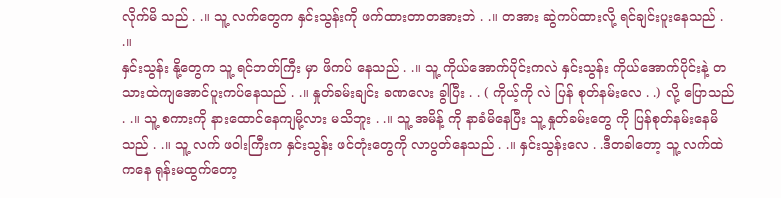လိုက်မိ သည် . .။ သူ့ လက်တွေက နှင်းသွန်းကို ဖက်ထားတာတအားဘဲ . .။ တအား ဆွဲကပ်ထားလို့ ရင်ချင်းပူးနေသည် . .။
နှင်းသွန်း နို့တွေက သူ့ ရင်ဘတ်ကြီး မှာ ဖိကပ် နေသည် . .။ သူ့ ကိုယ်အောက်ပိုင်းကလဲ နှင်းသွန်း ကိုယ်အောက်ပိုင်းနဲ့ တသားထဲကျအောင်ပူးကပ်နေသည် . .။ နှုတ်ခမ်းချင်း ခဏလေး ခွါပြီး . . ( ကိုယ့်ကို လဲ ပြန် စုတ်နမ်းလေ . .) လို့ ပြောသည် . .။ သူ့ စကားကို နားထောင်နေကျမို့လား မသိဘူး . .။ သူ့ အမိန့် ကို နာခံမိနေပြီး သူ့ နှုတ်ခမ်းတွေ ကို ပြန်စုတ်နမ်းနေမိသည် . .။ သူ့ လက် ဖဝါးကြီးက နှင်းသွန်း ဖင်တုံးတွေကို လာပွတ်နေသည် . .။ နှင်းသွန်းလေ . .ဒီတခါတော့ သူ့ လက်ထဲကနေ ရုန်းမထွက်တော့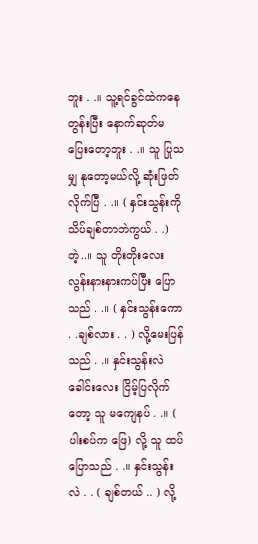ဘူး . .။ သူ့ရင်ခွင်ထဲကနေ တွန်းပြီး နောက်ဆုတ်မပြေးတော့ဘူး . .။ သူ ပြုသမျှ နုတော့မယ်လို့ ဆုံးဖြတ်လိုက်ပြီ . .။ ( နှင်းသွန်းကို သိပ်ချစ်တာဘဲကွယ် . .) တဲ့..။ သူ တိုးတိုးလေး လွန်းနားနားကပ်ပြီး ပြောသည် . .။ ( နှင်းသွန်းကော . .ချစ်လား . . ) လို့မေးပြန်သည် . .။ နှင်းသွန်းလဲ ခေါင်းလေး ငြိမ့်ပြလိုက်တော့ သူ မကျေနပ် . .။ ( ပါးစပ်က ဖြေ) လို့ သူ ထပ် ပြောသည် . .။ နှင်းသွန်းလဲ . . ( ချစ်တယ် .. ) လို့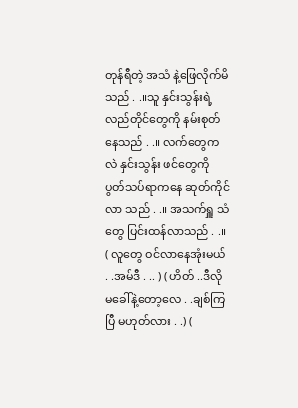တုန်ရီတဲ့ အသံ နဲ့ဖြေလိုက်မိသည် . .။သူ နှင်းသွန်းရဲ့ လည်တိုင်တွေကို နမ်းစုတ်နေသည် . .။ လက်တွေကလဲ နှင်းသွန်း ဖင်တွေကို ပွတ်သပ်ရာကနေ ဆုတ်ကိုင်လာ သည် . .။ အသက်ရှူ သံတွေ ပြင်းထန်လာသည် . .။
( လူတွေ ဝင်လာနေအုံးမယ် . .အမ်ဒီ . .. ) ( ဟိတ် ..ဒီလို မခေါ်နဲ့တော့လေ . .ချစ်ကြပြီ မဟုတ်လား . .) (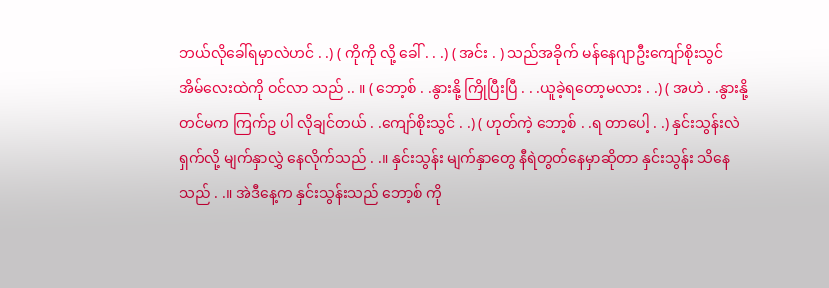ဘယ်လိုခေါ်ရမှာလဲဟင် . .) ( ကိုကို လို့ ခေါ် . . .) ( အင်း . ) သည်အခိုက် မန်နေဂျာဦးကျော်စိုးသွင် အိမ်လေးထဲကို ဝင်လာ သည် .. ။ ( ဘော့စ် . .နွားနို့ ကြိုပြီးပြီ . . .ယူခဲ့ရတော့မလား . .) ( အဟဲ . .နွားနို့တင်မက ကြက်ဥ ပါ လိုချင်တယ် . .ကျော်စိုးသွင် . .) ( ဟုတ်ကဲ့ ဘော့စ် . .ရ တာပေါ့ . .) နှင်းသွန်းလဲ ရှက်လို့ မျက်နှာလွှဲ နေလိုက်သည် . .။ နှင်းသွန်း မျက်နှာတွေ နီရဲတွတ်နေမှာဆိုတာ နှင်းသွန်း သိနေသည် . .။ အဲဒီနေ့က နှင်းသွန်းသည် ဘော့စ် ကို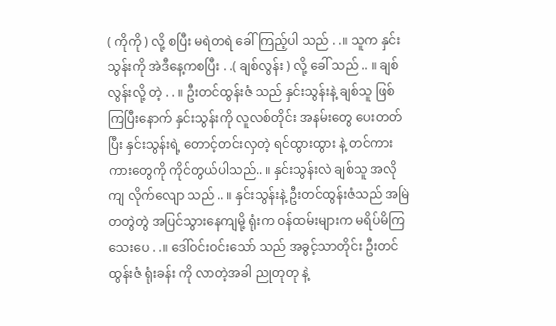( ကိုကို ) လို့ စပြီး မရဲတရဲ ခေါ်ကြည့်ပါ သည် . .။ သူက နှင်းသွန်းကို အဲဒီနေ့ကစပြီး . .( ချစ်လွန်း ) လို့ ခေါ် သည် .. ။ ချစ်လွန်းလို့ တဲ့ . . ။ ဦးတင်ထွန်းဇံ သည် နှင်းသွန်းနဲ့ ချစ်သူ ဖြစ်ကြပြီးနောက် နှင်းသွန်းကို လူလစ်တိုင်း အနမ်းတွေ ပေးတတ်ပြီး နှင်းသွန်းရဲ့ တောင့်တင်းလှတဲ့ ရင်ထွားထွား နဲ့ တင်ကားကားတွေကို ကိုင်တွယ်ပါသည်.. ။ နှင်းသွန်းလဲ ချစ်သူ အလိုကျ လိုက်လျော သည် .. ။ နှင်းသွန်းနဲ့ ဦးတင်ထွန်းဇံသည် အမြဲ တတွဲတွဲ အပြင်သွားနေကျမို့ ရုံးက ဝန်ထမ်းများက မရိပ်မိကြသေးပေ . .။ ဒေါ်ဝင်းဝင်းသော် သည် အခွင့်သာတိုင်း ဦးတင်ထွန်းဇံ ရုံးခန်း ကို လာတဲ့အခါ ညုတုတု နဲ့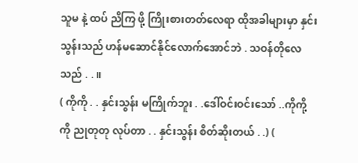သူမ နဲ့ ထပ် ညိကြ ဖို့ ကြိုးစားတတ်လေရာ ထိုအခါများမှာ နှင်းသွန်းသည် ဟန်မဆောင်နိုင်လောက်အောင်ဘဲ . သဝန်တိုလေသည် . .။
( ကိုကို . . နှင်းသွန်း မကြိုက်ဘူး . .ဒေါ်ဝင်းဝင်းသော် ..ကိုကို့ကို ညုတုတု လုပ်တာ . . နှင်းသွန်း စိတ်ဆိုးတယ် . .) (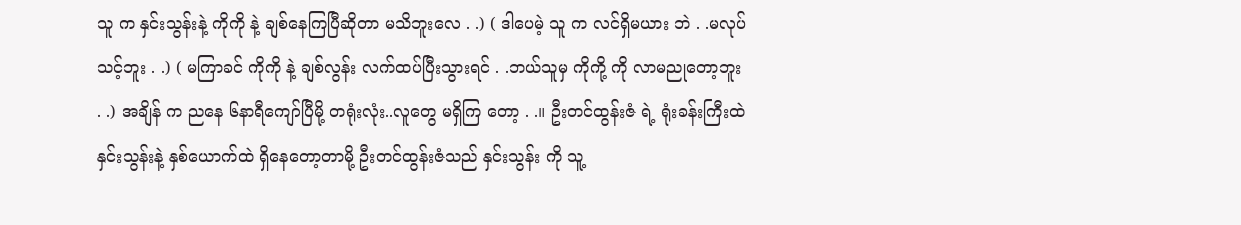သူ က နှင်းသွန်းနဲ့ ကိုကို နဲ့ ချစ်နေကြပြီဆိုတာ မသိဘူးလေ . .) ( ဒါပေမဲ့ သူ က လင်ရှိမယား ဘဲ . .မလုပ်သင့်ဘူး . .) ( မကြာခင် ကိုကို နဲ့ ချစ်လွန်း လက်ထပ်ပြီးသွားရင် . .ဘယ်သူမှ ကိုကို့ ကို လာမညုတော့ဘူး . .) အချိန် က ညနေ ၆နာရီကျော်ပြီမို့ တရုံးလုံး..လူတွေ မရှိကြ တော့ . .။ ဦးတင်ထွန်းဇံ ရဲ့ ရုံးခန်းကြီးထဲ နှင်းသွန်းနဲ့ နှစ်ယောက်ထဲ ရှိနေတော့တာမို့ ဦးတင်ထွန်းဇံသည် နှင်းသွန်း ကို သူ့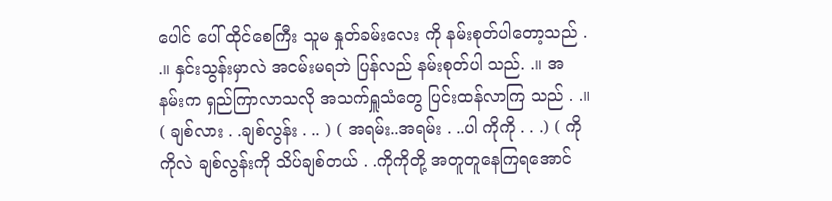ပေါင် ပေါ် ထိုင်စေကြီး သူမ နှုတ်ခမ်းလေး ကို နမ်းစုတ်ပါတော့သည် . .။ နှင်းသွန်းမှာလဲ အငမ်းမရဘဲ ပြန်လည် နမ်းစုတ်ပါ သည်. .။ အ နမ်းက ရှည်ကြာလာသလို အသက်ရှူသံတွေ ပြင်းထန်လာကြ သည် . .။ ( ချစ်လား . .ချစ်လွန်း . .. ) ( အရမ်း..အရမ်း . ..ပါ ကိုကို . . .) ( ကိုကိုလဲ ချစ်လွန်းကို သိပ်ချစ်တယ် . .ကိုကိုတို့ အတူတူနေကြရအောင်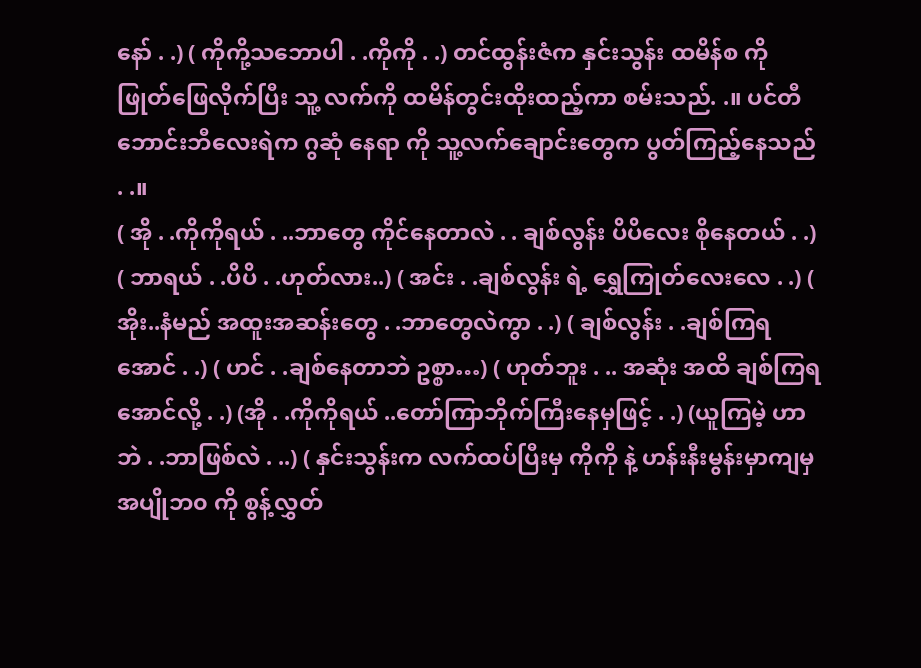နော် . .) ( ကိုကို့သဘောပါ . .ကိုကို . .) တင်ထွန်းဇံက နှင်းသွန်း ထမိန်စ ကို ဖြုတ်ဖြေလိုက်ပြီး သူ့ လက်ကို ထမိန်တွင်းထိုးထည့်ကာ စမ်းသည်. .။ ပင်တီဘောင်းဘီလေးရဲက ဂွဆုံ နေရာ ကို သူ့လက်ချောင်းတွေက ပွတ်ကြည့်နေသည် . .။
( အို . .ကိုကိုရယ် . ..ဘာတွေ ကိုင်နေတာလဲ . . ချစ်လွန်း ပိပိလေး စိုနေတယ် . .) ( ဘာရယ် . .ပိပိ . .ဟုတ်လား..) ( အင်း . .ချစ်လွန်း ရဲ့ ရွှေကြုတ်လေးလေ . .) ( အိုး..နံမည် အထူးအဆန်းတွေ . .ဘာတွေလဲကွာ . .) ( ချစ်လွန်း . .ချစ်ကြရအောင် . .) ( ဟင် . .ချစ်နေတာဘဲ ဥစ္စာ…) ( ဟုတ်ဘူး . .. အဆုံး အထိ ချစ်ကြရအောင်လို့ . .) (အို . .ကိုကိုရယ် ..တော်ကြာဘိုက်ကြီးနေမှဖြင့် . .) (ယူကြမဲ့ ဟာဘဲ . .ဘာဖြစ်လဲ . ..) ( နှင်းသွန်းက လက်ထပ်ပြီးမှ ကိုကို နဲ့ ဟန်းနီးမွန်းမှာကျမှ အပျိုဘ၀ ကို စွန့်လွှတ်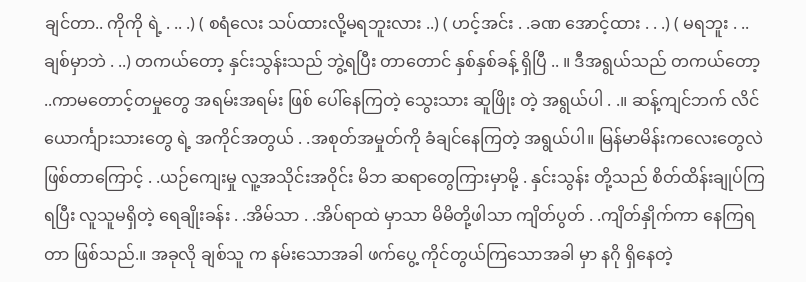ချင်တာ.. ကိုကို ရဲ့ . .. .) ( စရံလေး သပ်ထားလို့မရဘူးလား ..) ( ဟင့်အင်း . .ခဏ အောင့်ထား . . .) ( မရဘူး . ..ချစ်မှာဘဲ . ..) တကယ်တော့ နှင်းသွန်းသည် ဘွဲ့ရပြီး တာတောင် နှစ်နှစ်ခန့် ရှိပြီ .. ။ ဒီအရွယ်သည် တကယ်တော့ ..ကာမတောင့်တမှုတွေ အရမ်းအရမ်း ဖြစ် ပေါ်နေကြတဲ့ သွေးသား ဆူဖြိုး တဲ့ အရွယ်ပါ . .။ ဆန့်ကျင်ဘက် လိင် ယောင်္ကျားသားတွေ ရဲ့ အကိုင်အတွယ် . .အစုတ်အမှုတ်ကို ခံချင်နေကြတဲ့ အရွယ်ပါ။ မြန်မာမိန်းကလေးတွေလဲ ဖြစ်တာကြောင့် . .ယဉ်ကျေးမှု လူ့အသိုင်းအဝိုင်း မိဘ ဆရာတွေကြားမှာမို့ . နှင်းသွန်း တို့သည် စိတ်ထိန်းချုပ်ကြရပြီး လူသူမရှိတဲ့ ရေချိုးခန်း . .အိမ်သာ . .အိပ်ရာထဲ မှာသာ မိမိတို့ဖါသာ ကျိတ်ပွတ် . .ကျိတ်နှိုက်ကာ နေကြရတာ ဖြစ်သည်.။ အခုလို ချစ်သူ က နမ်းသောအခါ ဖက်ပွေ့ ကိုင်တွယ်ကြသောအခါ မှာ နဂို ရှိနေတဲ့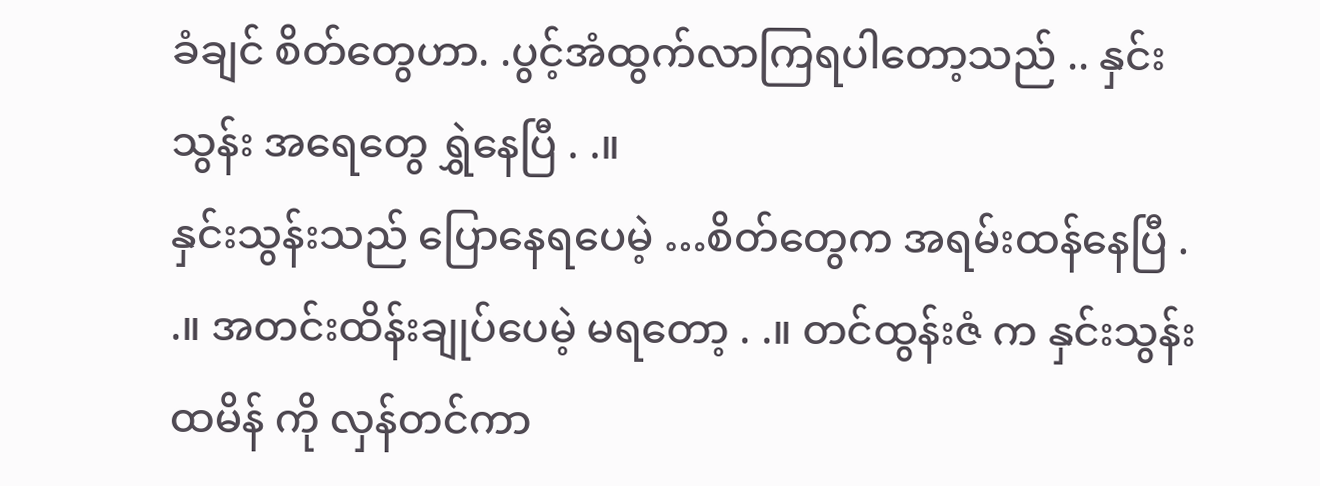ခံချင် စိတ်တွေဟာ. .ပွင့်အံထွက်လာကြရပါတော့သည် .. နှင်းသွန်း အရေတွေ ရွှဲနေပြီ . .။
နှင်းသွန်းသည် ပြောနေရပေမဲ့ …စိတ်တွေက အရမ်းထန်နေပြီ . .။ အတင်းထိန်းချုပ်ပေမဲ့ မရတော့ . .။ တင်ထွန်းဇံ က နှင်းသွန်း ထမိန် ကို လှန်တင်ကာ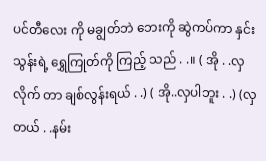ပင်တီလေး ကို မချွတ်ဘဲ ဘေးကို ဆွဲကပ်ကာ နှင်းသွန်းရဲ့ ရွှေကြုတ်ကို ကြည့် သည် . .။ ( အို . .လှလိုက် တာ ချစ်လွန်းရယ် . .) ( အို..လှပါဘူး . .) (လှတယ် . .နမ်း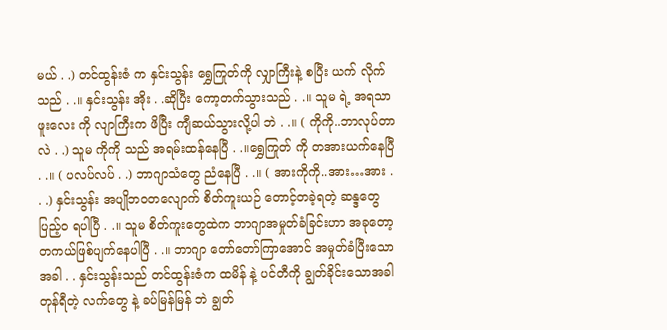မယ် . .) တင်ထွန်းဇံ က နှင်းသွန်း ရွှေကြုတ်ကို လျှာကြီးနဲ့ စပြီး ယက် လိုက်သည် . .။ နှင်းသွန်း အိုး . .ဆိုပြီး ကော့တက်သွားသည် . .။ သူမ ရဲ့ အရသာဖူးလေး ကို လျာကြီးက ဖိပြီး ကျီဆယ်သွားလို့ပါ ဘဲ . .။ ( ကိုကို..ဘာလုပ်တာလဲ . .) သူမ ကိုကို သည် အရမ်းထန်နေပြီ . .။ရွှေကြုတ် ကို တအားယက်နေပြီ . .။ ( ပလပ်လပ် . .) ဘာဂျာသံတွေ ညံနေပြီ . .။ ( အားကိုကို..အား…အား . . .) နှင်းသွန်း အပျိုဘဝတလျောက် စိတ်ကူးယဉ် တောင့်တခဲ့ရတဲ့ ဆန္ဒတွေ ပြည့်၀ ရပါပြီ . .။ သူမ စိတ်ကူးတွေထဲက ဘာဂျာအမှုတ်ခံခြင်းဟာ အခုတော့ တကယ်ဖြစ်ပျက်နေပါပြီ . .။ ဘာဂျာ တော်တော်ကြာအောင် အမှုတ်ခံပြီးသောအခါ . . နှင်းသွန်းသည် တင်ထွန်းဇံက ထမိန် နဲ့ ပင်တီကို ချွတ်ခိုင်းသောအခါ တုန်ရီတဲ့ လက်တွေ နဲ့ ခပ်မြန်မြန် ဘဲ ချွတ်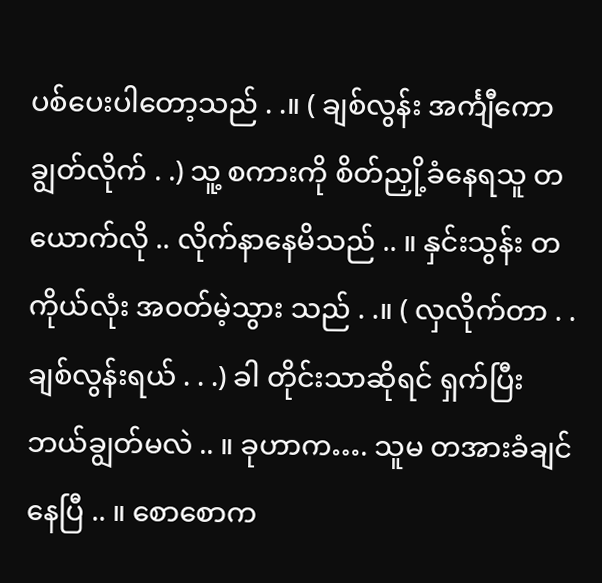ပစ်ပေးပါတော့သည် . .။ ( ချစ်လွန်း အင်္ကျီကော ချွတ်လိုက် . .) သူ့ စကားကို စိတ်ညှို့ခံနေရသူ တယောက်လို .. လိုက်နာနေမိသည် .. ။ နှင်းသွန်း တကိုယ်လုံး အဝတ်မဲ့သွား သည် . .။ ( လှလိုက်တာ . .ချစ်လွန်းရယ် . . .) ခါ တိုင်းသာဆိုရင် ရှက်ပြီး ဘယ်ချွတ်မလဲ .. ။ ခုဟာက…. သူမ တအားခံချင်နေပြီ .. ။ စောစောက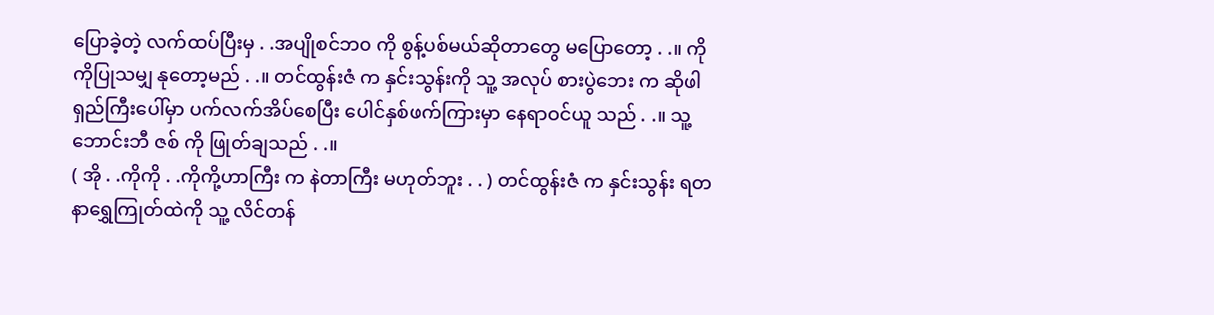ပြောခဲ့တဲ့ လက်ထပ်ပြီးမှ . .အပျိုစင်ဘ၀ ကို စွန့်ပစ်မယ်ဆိုတာတွေ မပြောတော့ . .။ ကိုကိုပြုသမျှ နုတော့မည် . .။ တင်ထွန်းဇံ က နှင်းသွန်းကို သူ့ အလုပ် စားပွဲဘေး က ဆိုဖါရှည်ကြီးပေါ်မှာ ပက်လက်အိပ်စေပြီး ပေါင်နှစ်ဖက်ကြားမှာ နေရာဝင်ယူ သည် . .။ သူ့ ဘောင်းဘီ ဇစ် ကို ဖြုတ်ချသည် . .။
( အို . .ကိုကို . .ကိုကို့ဟာကြီး က နဲတာကြီး မဟုတ်ဘူး . . ) တင်ထွန်းဇံ က နှင်းသွန်း ရတနာရွှေကြုတ်ထဲကို သူ့ လိင်တန်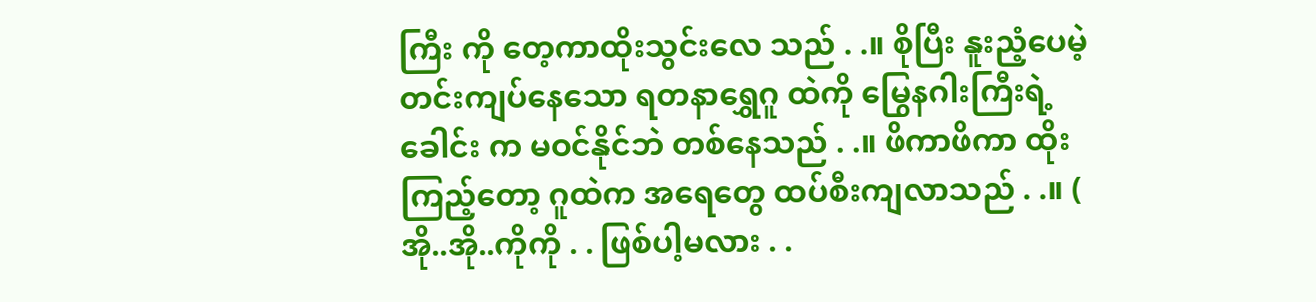ကြီး ကို တေ့ကာထိုးသွင်းလေ သည် . .။ စိုပြီး နူးညံ့ပေမဲ့ တင်းကျပ်နေသော ရတနာရွှေဂူ ထဲကို မြွေနဂါးကြီးရဲ့ ခေါင်း က မဝင်နိုင်ဘဲ တစ်နေသည် . .။ ဖိကာဖိကာ ထိုးကြည့်တော့ ဂူထဲက အရေတွေ ထပ်စီးကျလာသည် . .။ ( အို..အို..ကိုကို . . ဖြစ်ပါ့မလား . .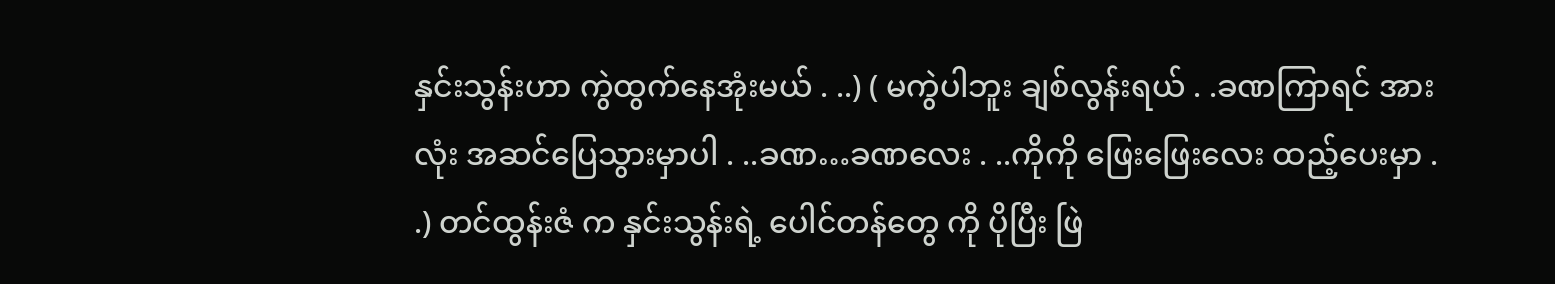နှင်းသွန်းဟာ ကွဲထွက်နေအုံးမယ် . ..) ( မကွဲပါဘူး ချစ်လွန်းရယ် . .ခဏကြာရင် အားလုံး အဆင်ပြေသွားမှာပါ . ..ခဏ…ခဏလေး . ..ကိုကို ဖြေးဖြေးလေး ထည့်ပေးမှာ . .) တင်ထွန်းဇံ က နှင်းသွန်းရဲ့ ပေါင်တန်တွေ ကို ပိုပြီး ဖြဲ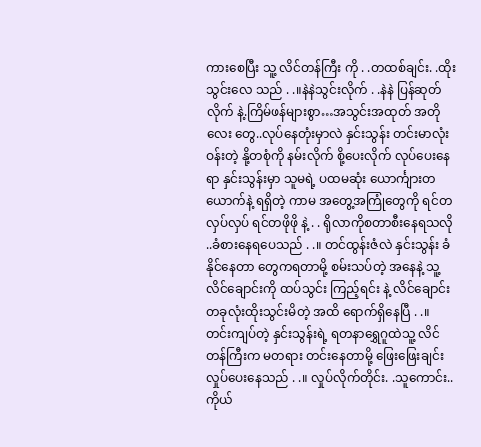ကားစေပြီး သူ့ လိင်တန်ကြီး ကို . .တထစ်ချင်း. .ထိုးသွင်းလေ သည် . .။နဲနဲသွင်းလိုက် . .နဲနဲ ပြန်ဆုတ်လိုက် နဲ့.ကြိမ်ဖန်များစွာ…အသွင်းအထုတ် အတိုလေး တွေ..လုပ်နေတုံးမှာလဲ နှင်းသွန်း တင်းမာလုံးဝန်းတဲ့ နို့တစုံကို နမ်းလိုက် စို့ပေးလိုက် လုပ်ပေးနေရာ နှင်းသွန်းမှာ သူမရဲ့ ပထမဆုံး ယောင်္ကျားတယောက်နဲ့ ရရှိတဲ့ ကာမ အတွေ့အကြုံတွေကို ရင်တလှပ်လှပ် ရင်တဖိုဖို နဲ့ . . ရိုလာကိုစတာစီးနေရသလို ..ခံစားနေရပေသည် . .။ တင်ထွန်းဇံလဲ နှင်းသွန်း ခံနိုင်နေတာ တွေကရတာမို့ စမ်းသပ်တဲ့ အနေနဲ့ သူ့ လိင်ချောင်းကို ထပ်သွင်း ကြည့်ရင်း နဲ့ လိင်ချောင်းတခုလုံးထိုးသွင်းမိတဲ့ အထိ ရောက်ရှိနေပြီ . .။
တင်းကျပ်တဲ့ နှင်းသွန်းရဲ့ ရတနာရွှေဂူထဲသူ့ လိင်တန်ကြီးက မတရား တင်းနေတာမို့ ဖြေးဖြေးချင်း လှုပ်ပေးနေသည် . .။ လှုပ်လိုက်တိုင်း. .သူကောင်း..ကိုယ်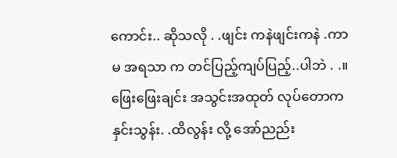ကောင်း.. ဆိုသလို . .ဖျင်း ကနဲဖျင်းကနဲ .ကာမ အရသာ က တင်ပြည့်ကျပ်ပြည့်..ပါဘဲ . .။ ဖြေးဖြေးချင်း အသွင်းအထုတ် လုပ်တောက နှင်းသွန်း. .ထိလွန်း လို့ အော်ညည်း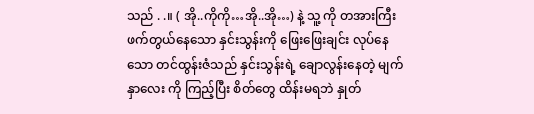သည် . .။ ( အို..ကိုကို…အို..အို…) နဲ့ သူ့ ကို တအားကြီး ဖက်တွယ်နေသော နှင်းသွန်းကို ဖြေးဖြေးချင်း လုပ်နေသော တင်ထွန်းဇံသည် နှင်းသွန်းရဲ့ ချောလွန်းနေတဲ့ မျက်နှာလေး ကို ကြည့်ပြီး စိတ်တွေ ထိန်းမရဘဲ နှုတ်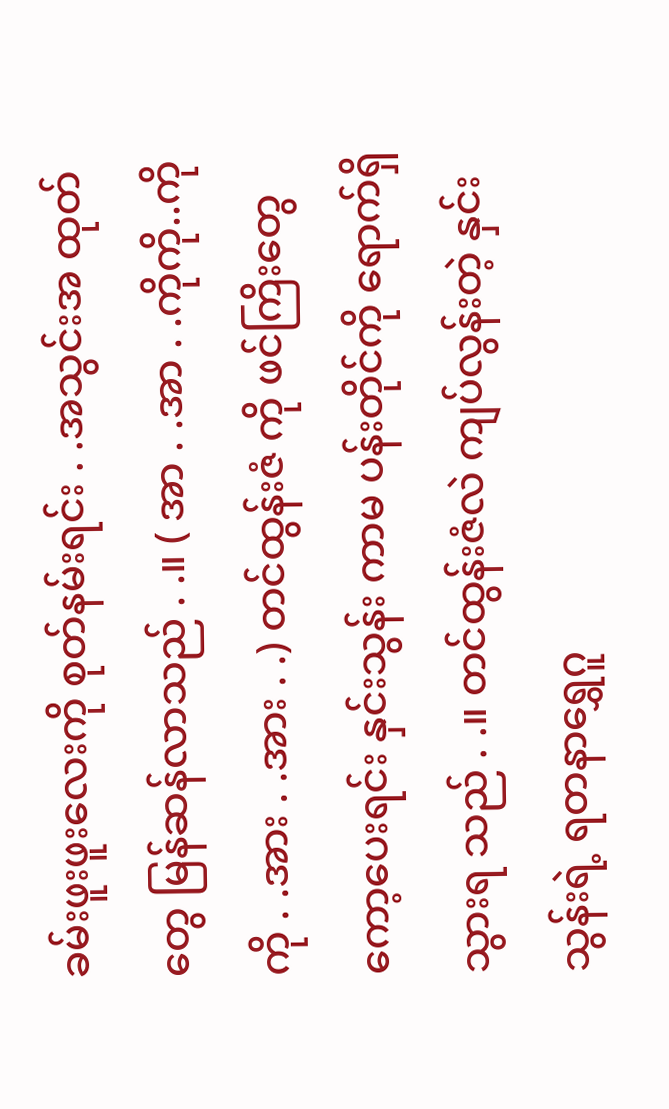ခမ်းဖူးဖူးလေးကို စုတ်နမ်းရင်း . .အသွင်းအ ထုတ်တွေ မြန်ဆန်လာသည် . .။ ( အာ . .အာ . .ကိုကို..ကိုကို . .အား . .အား . .) တင်ထွန်းဇံ ကို ဖင်ကြိးတွေ ကော့ပေးရင်း နှင်းသွန်း ကာမ ပန်းတိုင်ကို ရောက်ရှိသွားရ သည် . .။ တင်ထွန်းဇံလဲ ကျပ်လွန်းတဲ့ နှင်းသွန်းရဲ့ ရတနာရွှေဂူ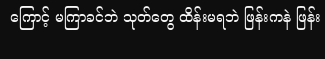ကြောင့် မကြာခင်ဘဲ သုတ်တွေ ထိန်းမရဘဲ ဖြန်းကနဲ ဖြန်း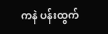ကနဲ ပန်းထွက်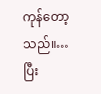ကုန်တော့သည်။…ပြီး